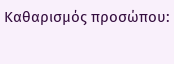Καθαρισμός προσώπου: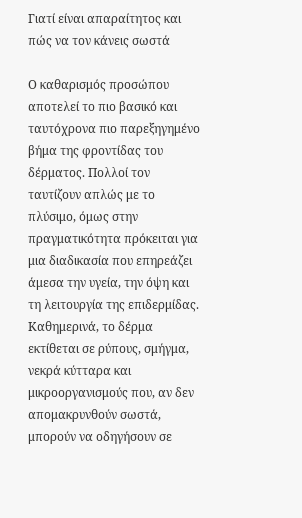Γιατί είναι απαραίτητος και πώς να τον κάνεις σωστά

Ο καθαρισμός προσώπου αποτελεί το πιο βασικό και ταυτόχρονα πιο παρεξηγημένο βήμα της φροντίδας του δέρματος. Πολλοί τον ταυτίζουν απλώς με το πλύσιμο, όμως στην πραγματικότητα πρόκειται για μια διαδικασία που επηρεάζει άμεσα την υγεία, την όψη και τη λειτουργία της επιδερμίδας. Καθημερινά, το δέρμα εκτίθεται σε ρύπους, σμήγμα, νεκρά κύτταρα και μικροοργανισμούς που, αν δεν απομακρυνθούν σωστά, μπορούν να οδηγήσουν σε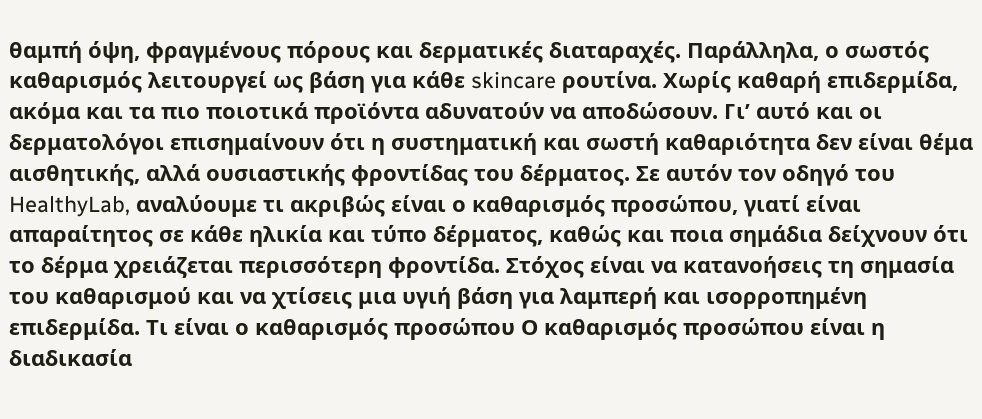θαμπή όψη, φραγμένους πόρους και δερματικές διαταραχές. Παράλληλα, ο σωστός καθαρισμός λειτουργεί ως βάση για κάθε skincare ρουτίνα. Χωρίς καθαρή επιδερμίδα, ακόμα και τα πιο ποιοτικά προϊόντα αδυνατούν να αποδώσουν. Γι’ αυτό και οι δερματολόγοι επισημαίνουν ότι η συστηματική και σωστή καθαριότητα δεν είναι θέμα αισθητικής, αλλά ουσιαστικής φροντίδας του δέρματος. Σε αυτόν τον οδηγό του HealthyLab, αναλύουμε τι ακριβώς είναι ο καθαρισμός προσώπου, γιατί είναι απαραίτητος σε κάθε ηλικία και τύπο δέρματος, καθώς και ποια σημάδια δείχνουν ότι το δέρμα χρειάζεται περισσότερη φροντίδα. Στόχος είναι να κατανοήσεις τη σημασία του καθαρισμού και να χτίσεις μια υγιή βάση για λαμπερή και ισορροπημένη επιδερμίδα. Τι είναι ο καθαρισμός προσώπου Ο καθαρισμός προσώπου είναι η διαδικασία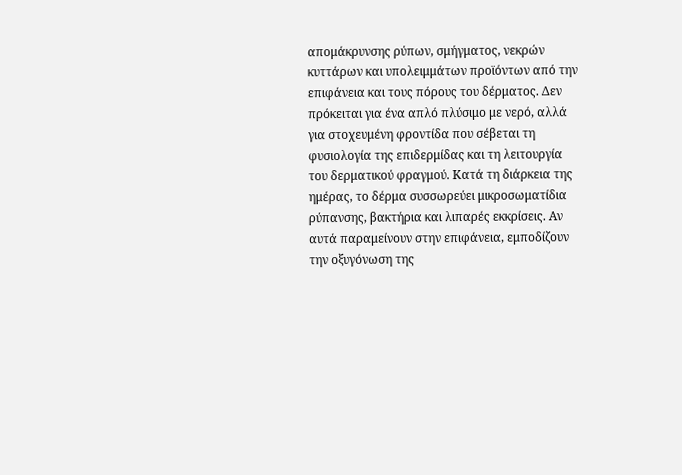απομάκρυνσης ρύπων, σμήγματος, νεκρών κυττάρων και υπολειμμάτων προϊόντων από την επιφάνεια και τους πόρους του δέρματος. Δεν πρόκειται για ένα απλό πλύσιμο με νερό, αλλά για στοχευμένη φροντίδα που σέβεται τη φυσιολογία της επιδερμίδας και τη λειτουργία του δερματικού φραγμού. Κατά τη διάρκεια της ημέρας, το δέρμα συσσωρεύει μικροσωματίδια ρύπανσης, βακτήρια και λιπαρές εκκρίσεις. Αν αυτά παραμείνουν στην επιφάνεια, εμποδίζουν την οξυγόνωση της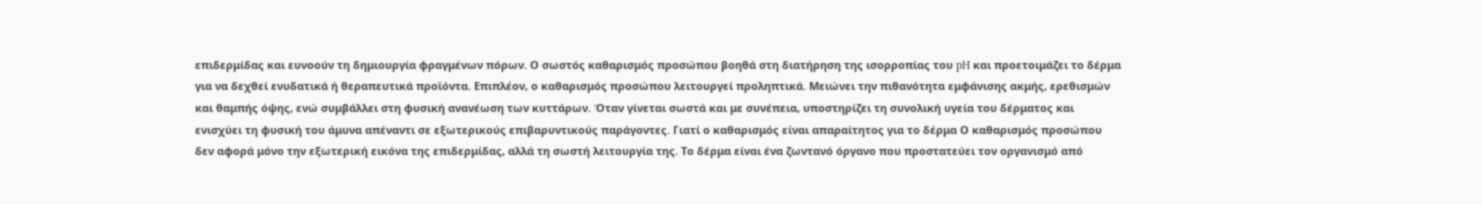επιδερμίδας και ευνοούν τη δημιουργία φραγμένων πόρων. Ο σωστός καθαρισμός προσώπου βοηθά στη διατήρηση της ισορροπίας του pH και προετοιμάζει το δέρμα για να δεχθεί ενυδατικά ή θεραπευτικά προϊόντα. Επιπλέον, ο καθαρισμός προσώπου λειτουργεί προληπτικά. Μειώνει την πιθανότητα εμφάνισης ακμής, ερεθισμών και θαμπής όψης, ενώ συμβάλλει στη φυσική ανανέωση των κυττάρων. Όταν γίνεται σωστά και με συνέπεια, υποστηρίζει τη συνολική υγεία του δέρματος και ενισχύει τη φυσική του άμυνα απέναντι σε εξωτερικούς επιβαρυντικούς παράγοντες. Γιατί ο καθαρισμός είναι απαραίτητος για το δέρμα Ο καθαρισμός προσώπου δεν αφορά μόνο την εξωτερική εικόνα της επιδερμίδας, αλλά τη σωστή λειτουργία της. Το δέρμα είναι ένα ζωντανό όργανο που προστατεύει τον οργανισμό από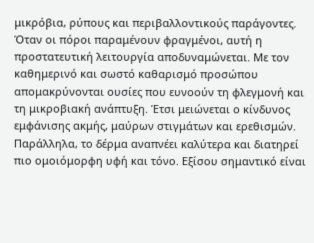μικρόβια, ρύπους και περιβαλλοντικούς παράγοντες. Όταν οι πόροι παραμένουν φραγμένοι, αυτή η προστατευτική λειτουργία αποδυναμώνεται. Με τον καθημερινό και σωστό καθαρισμό προσώπου απομακρύνονται ουσίες που ευνοούν τη φλεγμονή και τη μικροβιακή ανάπτυξη. Έτσι μειώνεται ο κίνδυνος εμφάνισης ακμής, μαύρων στιγμάτων και ερεθισμών. Παράλληλα, το δέρμα αναπνέει καλύτερα και διατηρεί πιο ομοιόμορφη υφή και τόνο. Εξίσου σημαντικό είναι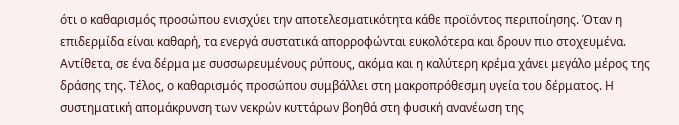ότι ο καθαρισμός προσώπου ενισχύει την αποτελεσματικότητα κάθε προϊόντος περιποίησης. Όταν η επιδερμίδα είναι καθαρή, τα ενεργά συστατικά απορροφώνται ευκολότερα και δρουν πιο στοχευμένα. Αντίθετα, σε ένα δέρμα με συσσωρευμένους ρύπους, ακόμα και η καλύτερη κρέμα χάνει μεγάλο μέρος της δράσης της. Τέλος, ο καθαρισμός προσώπου συμβάλλει στη μακροπρόθεσμη υγεία του δέρματος. Η συστηματική απομάκρυνση των νεκρών κυττάρων βοηθά στη φυσική ανανέωση της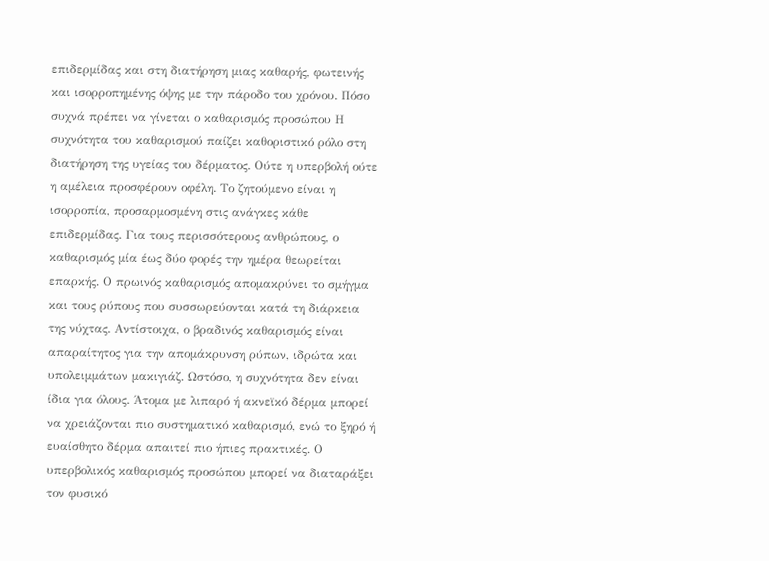επιδερμίδας και στη διατήρηση μιας καθαρής, φωτεινής και ισορροπημένης όψης με την πάροδο του χρόνου. Πόσο συχνά πρέπει να γίνεται ο καθαρισμός προσώπου Η συχνότητα του καθαρισμού παίζει καθοριστικό ρόλο στη διατήρηση της υγείας του δέρματος. Ούτε η υπερβολή ούτε η αμέλεια προσφέρουν οφέλη. Το ζητούμενο είναι η ισορροπία, προσαρμοσμένη στις ανάγκες κάθε επιδερμίδας. Για τους περισσότερους ανθρώπους, ο καθαρισμός μία έως δύο φορές την ημέρα θεωρείται επαρκής. Ο πρωινός καθαρισμός απομακρύνει το σμήγμα και τους ρύπους που συσσωρεύονται κατά τη διάρκεια της νύχτας. Αντίστοιχα, ο βραδινός καθαρισμός είναι απαραίτητος για την απομάκρυνση ρύπων, ιδρώτα και υπολειμμάτων μακιγιάζ. Ωστόσο, η συχνότητα δεν είναι ίδια για όλους. Άτομα με λιπαρό ή ακνεϊκό δέρμα μπορεί να χρειάζονται πιο συστηματικό καθαρισμό, ενώ το ξηρό ή ευαίσθητο δέρμα απαιτεί πιο ήπιες πρακτικές. Ο υπερβολικός καθαρισμός προσώπου μπορεί να διαταράξει τον φυσικό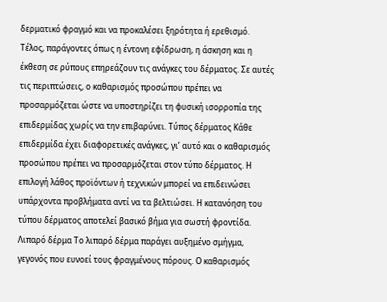δερματικό φραγμό και να προκαλέσει ξηρότητα ή ερεθισμό. Τέλος, παράγοντες όπως η έντονη εφίδρωση, η άσκηση και η έκθεση σε ρύπους επηρεάζουν τις ανάγκες του δέρματος. Σε αυτές τις περιπτώσεις, ο καθαρισμός προσώπου πρέπει να προσαρμόζεται ώστε να υποστηρίζει τη φυσική ισορροπία της επιδερμίδας χωρίς να την επιβαρύνει. Tύπος δέρματος Κάθε επιδερμίδα έχει διαφορετικές ανάγκες, γι’ αυτό και ο καθαρισμός προσώπου πρέπει να προσαρμόζεται στον τύπο δέρματος. Η επιλογή λάθος προϊόντων ή τεχνικών μπορεί να επιδεινώσει υπάρχοντα προβλήματα αντί να τα βελτιώσει. Η κατανόηση του τύπου δέρματος αποτελεί βασικό βήμα για σωστή φροντίδα. Λιπαρό δέρμα Το λιπαρό δέρμα παράγει αυξημένο σμήγμα, γεγονός που ευνοεί τους φραγμένους πόρους. Ο καθαρισμός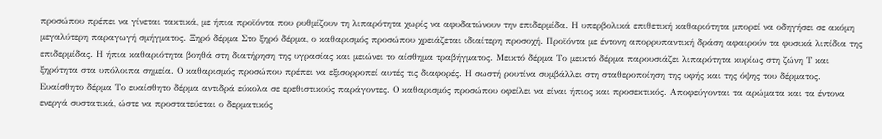προσώπου πρέπει να γίνεται τακτικά, με ήπια προϊόντα που ρυθμίζουν τη λιπαρότητα χωρίς να αφυδατώνουν την επιδερμίδα. Η υπερβολικά επιθετική καθαριότητα μπορεί να οδηγήσει σε ακόμη μεγαλύτερη παραγωγή σμήγματος. Ξηρό δέρμα Στο ξηρό δέρμα, ο καθαρισμός προσώπου χρειάζεται ιδιαίτερη προσοχή. Προϊόντα με έντονη απορρυπαντική δράση αφαιρούν τα φυσικά λιπίδια της επιδερμίδας. Η ήπια καθαριότητα βοηθά στη διατήρηση της υγρασίας και μειώνει το αίσθημα τραβήγματος. Μεικτό δέρμα Το μεικτό δέρμα παρουσιάζει λιπαρότητα κυρίως στη ζώνη Τ και ξηρότητα στα υπόλοιπα σημεία. Ο καθαρισμός προσώπου πρέπει να εξισορροπεί αυτές τις διαφορές. Η σωστή ρουτίνα συμβάλλει στη σταθεροποίηση της υφής και της όψης του δέρματος. Ευαίσθητο δέρμα Το ευαίσθητο δέρμα αντιδρά εύκολα σε ερεθιστικούς παράγοντες. Ο καθαρισμός προσώπου οφείλει να είναι ήπιος και προσεκτικός. Αποφεύγονται τα αρώματα και τα έντονα ενεργά συστατικά, ώστε να προστατεύεται ο δερματικός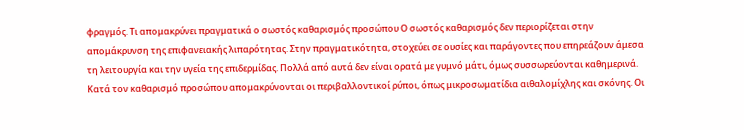φραγμός. Τι απομακρύνει πραγματικά ο σωστός καθαρισμός προσώπου Ο σωστός καθαρισμός δεν περιορίζεται στην απομάκρυνση της επιφανειακής λιπαρότητας. Στην πραγματικότητα, στοχεύει σε ουσίες και παράγοντες που επηρεάζουν άμεσα τη λειτουργία και την υγεία της επιδερμίδας. Πολλά από αυτά δεν είναι ορατά με γυμνό μάτι, όμως συσσωρεύονται καθημερινά. Κατά τον καθαρισμό προσώπου απομακρύνονται οι περιβαλλοντικοί ρύποι, όπως μικροσωματίδια αιθαλομίχλης και σκόνης. Οι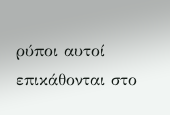ρύποι αυτοί επικάθονται στο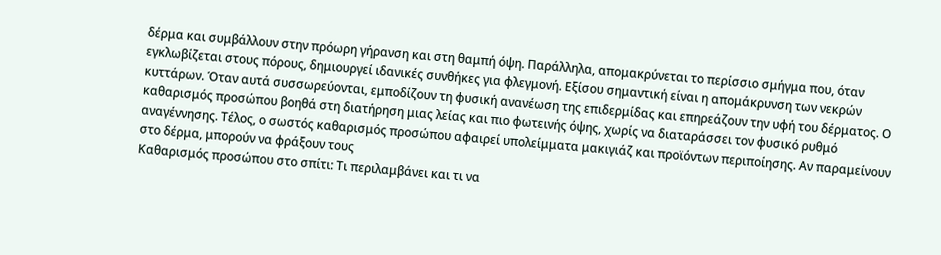δέρμα και συμβάλλουν στην πρόωρη γήρανση και στη θαμπή όψη. Παράλληλα, απομακρύνεται το περίσσιο σμήγμα που, όταν εγκλωβίζεται στους πόρους, δημιουργεί ιδανικές συνθήκες για φλεγμονή. Εξίσου σημαντική είναι η απομάκρυνση των νεκρών κυττάρων. Όταν αυτά συσσωρεύονται, εμποδίζουν τη φυσική ανανέωση της επιδερμίδας και επηρεάζουν την υφή του δέρματος. Ο καθαρισμός προσώπου βοηθά στη διατήρηση μιας λείας και πιο φωτεινής όψης, χωρίς να διαταράσσει τον φυσικό ρυθμό αναγέννησης. Τέλος, ο σωστός καθαρισμός προσώπου αφαιρεί υπολείμματα μακιγιάζ και προϊόντων περιποίησης. Αν παραμείνουν στο δέρμα, μπορούν να φράξουν τους
Καθαρισμός προσώπου στο σπίτι: Τι περιλαμβάνει και τι να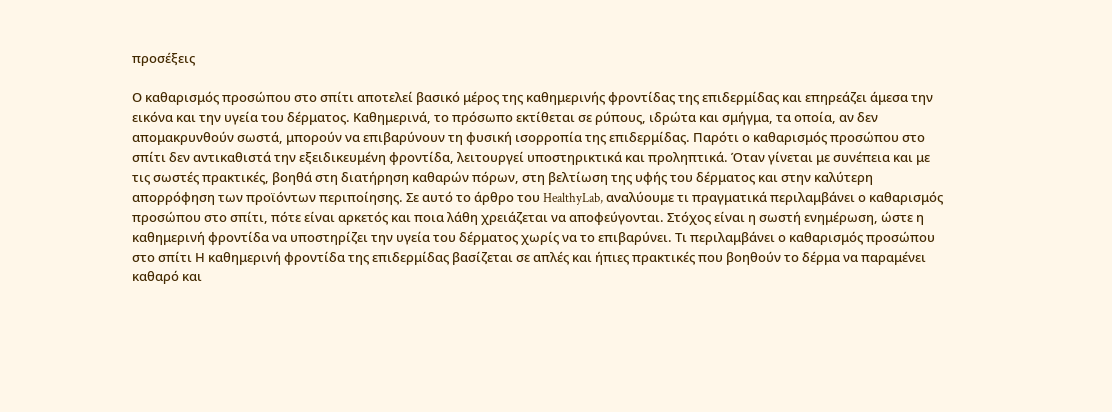προσέξεις

Ο καθαρισμός προσώπου στο σπίτι αποτελεί βασικό μέρος της καθημερινής φροντίδας της επιδερμίδας και επηρεάζει άμεσα την εικόνα και την υγεία του δέρματος. Καθημερινά, το πρόσωπο εκτίθεται σε ρύπους, ιδρώτα και σμήγμα, τα οποία, αν δεν απομακρυνθούν σωστά, μπορούν να επιβαρύνουν τη φυσική ισορροπία της επιδερμίδας. Παρότι ο καθαρισμός προσώπου στο σπίτι δεν αντικαθιστά την εξειδικευμένη φροντίδα, λειτουργεί υποστηρικτικά και προληπτικά. Όταν γίνεται με συνέπεια και με τις σωστές πρακτικές, βοηθά στη διατήρηση καθαρών πόρων, στη βελτίωση της υφής του δέρματος και στην καλύτερη απορρόφηση των προϊόντων περιποίησης. Σε αυτό το άρθρο του HealthyLab, αναλύουμε τι πραγματικά περιλαμβάνει ο καθαρισμός προσώπου στο σπίτι, πότε είναι αρκετός και ποια λάθη χρειάζεται να αποφεύγονται. Στόχος είναι η σωστή ενημέρωση, ώστε η καθημερινή φροντίδα να υποστηρίζει την υγεία του δέρματος χωρίς να το επιβαρύνει. Τι περιλαμβάνει ο καθαρισμός προσώπου στο σπίτι Η καθημερινή φροντίδα της επιδερμίδας βασίζεται σε απλές και ήπιες πρακτικές που βοηθούν το δέρμα να παραμένει καθαρό και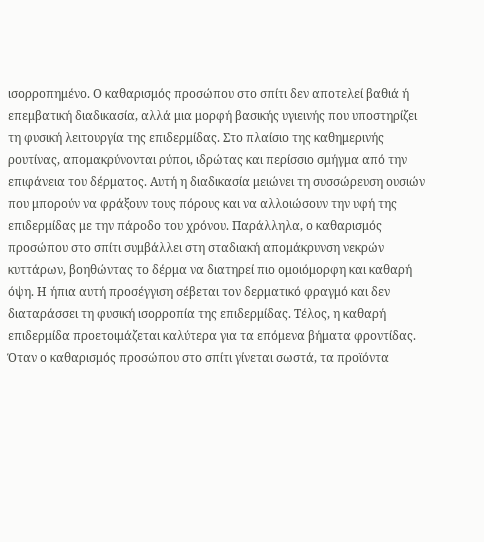ισορροπημένο. Ο καθαρισμός προσώπου στο σπίτι δεν αποτελεί βαθιά ή επεμβατική διαδικασία, αλλά μια μορφή βασικής υγιεινής που υποστηρίζει τη φυσική λειτουργία της επιδερμίδας. Στο πλαίσιο της καθημερινής ρουτίνας, απομακρύνονται ρύποι, ιδρώτας και περίσσιο σμήγμα από την επιφάνεια του δέρματος. Αυτή η διαδικασία μειώνει τη συσσώρευση ουσιών που μπορούν να φράξουν τους πόρους και να αλλοιώσουν την υφή της επιδερμίδας με την πάροδο του χρόνου. Παράλληλα, ο καθαρισμός προσώπου στο σπίτι συμβάλλει στη σταδιακή απομάκρυνση νεκρών κυττάρων, βοηθώντας το δέρμα να διατηρεί πιο ομοιόμορφη και καθαρή όψη. Η ήπια αυτή προσέγγιση σέβεται τον δερματικό φραγμό και δεν διαταράσσει τη φυσική ισορροπία της επιδερμίδας. Τέλος, η καθαρή επιδερμίδα προετοιμάζεται καλύτερα για τα επόμενα βήματα φροντίδας. Όταν ο καθαρισμός προσώπου στο σπίτι γίνεται σωστά, τα προϊόντα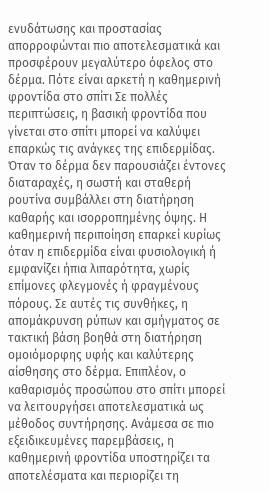ενυδάτωσης και προστασίας απορροφώνται πιο αποτελεσματικά και προσφέρουν μεγαλύτερο όφελος στο δέρμα. Πότε είναι αρκετή η καθημερινή φροντίδα στο σπίτι Σε πολλές περιπτώσεις, η βασική φροντίδα που γίνεται στο σπίτι μπορεί να καλύψει επαρκώς τις ανάγκες της επιδερμίδας. Όταν το δέρμα δεν παρουσιάζει έντονες διαταραχές, η σωστή και σταθερή ρουτίνα συμβάλλει στη διατήρηση καθαρής και ισορροπημένης όψης. Η καθημερινή περιποίηση επαρκεί κυρίως όταν η επιδερμίδα είναι φυσιολογική ή εμφανίζει ήπια λιπαρότητα, χωρίς επίμονες φλεγμονές ή φραγμένους πόρους. Σε αυτές τις συνθήκες, η απομάκρυνση ρύπων και σμήγματος σε τακτική βάση βοηθά στη διατήρηση ομοιόμορφης υφής και καλύτερης αίσθησης στο δέρμα. Επιπλέον, ο καθαρισμός προσώπου στο σπίτι μπορεί να λειτουργήσει αποτελεσματικά ως μέθοδος συντήρησης. Ανάμεσα σε πιο εξειδικευμένες παρεμβάσεις, η καθημερινή φροντίδα υποστηρίζει τα αποτελέσματα και περιορίζει τη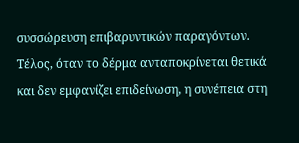συσσώρευση επιβαρυντικών παραγόντων. Τέλος, όταν το δέρμα ανταποκρίνεται θετικά και δεν εμφανίζει επιδείνωση, η συνέπεια στη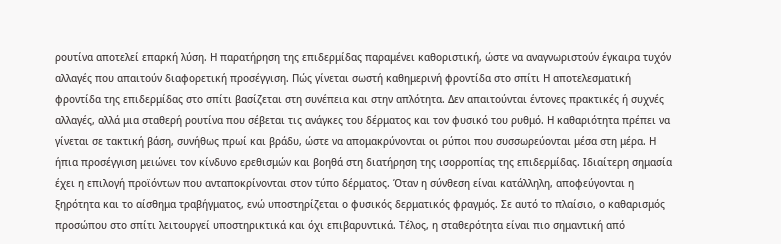ρουτίνα αποτελεί επαρκή λύση. Η παρατήρηση της επιδερμίδας παραμένει καθοριστική, ώστε να αναγνωριστούν έγκαιρα τυχόν αλλαγές που απαιτούν διαφορετική προσέγγιση. Πώς γίνεται σωστή καθημερινή φροντίδα στο σπίτι Η αποτελεσματική φροντίδα της επιδερμίδας στο σπίτι βασίζεται στη συνέπεια και στην απλότητα. Δεν απαιτούνται έντονες πρακτικές ή συχνές αλλαγές, αλλά μια σταθερή ρουτίνα που σέβεται τις ανάγκες του δέρματος και τον φυσικό του ρυθμό. Η καθαριότητα πρέπει να γίνεται σε τακτική βάση, συνήθως πρωί και βράδυ, ώστε να απομακρύνονται οι ρύποι που συσσωρεύονται μέσα στη μέρα. Η ήπια προσέγγιση μειώνει τον κίνδυνο ερεθισμών και βοηθά στη διατήρηση της ισορροπίας της επιδερμίδας. Ιδιαίτερη σημασία έχει η επιλογή προϊόντων που ανταποκρίνονται στον τύπο δέρματος. Όταν η σύνθεση είναι κατάλληλη, αποφεύγονται η ξηρότητα και το αίσθημα τραβήγματος, ενώ υποστηρίζεται ο φυσικός δερματικός φραγμός. Σε αυτό το πλαίσιο, ο καθαρισμός προσώπου στο σπίτι λειτουργεί υποστηρικτικά και όχι επιβαρυντικά. Τέλος, η σταθερότητα είναι πιο σημαντική από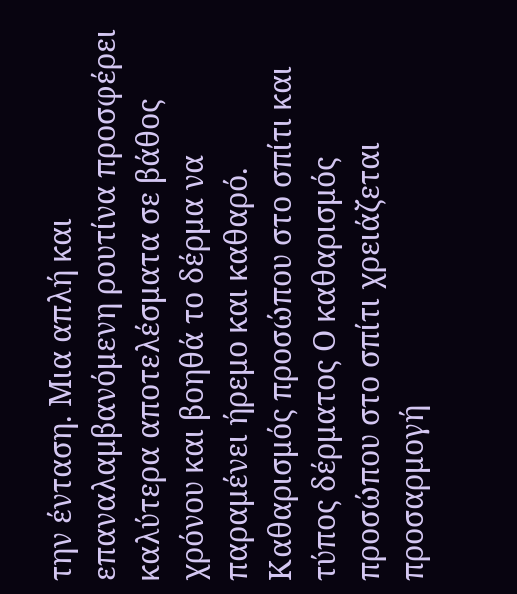την ένταση. Μια απλή και επαναλαμβανόμενη ρουτίνα προσφέρει καλύτερα αποτελέσματα σε βάθος χρόνου και βοηθά το δέρμα να παραμένει ήρεμο και καθαρό. Καθαρισμός προσώπου στο σπίτι και τύπος δέρματος Ο καθαρισμός προσώπου στο σπίτι χρειάζεται προσαρμογή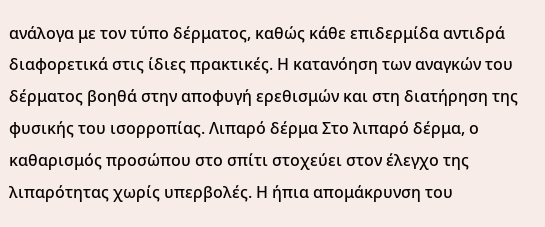ανάλογα με τον τύπο δέρματος, καθώς κάθε επιδερμίδα αντιδρά διαφορετικά στις ίδιες πρακτικές. Η κατανόηση των αναγκών του δέρματος βοηθά στην αποφυγή ερεθισμών και στη διατήρηση της φυσικής του ισορροπίας. Λιπαρό δέρμα Στο λιπαρό δέρμα, ο καθαρισμός προσώπου στο σπίτι στοχεύει στον έλεγχο της λιπαρότητας χωρίς υπερβολές. Η ήπια απομάκρυνση του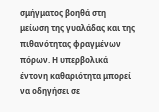σμήγματος βοηθά στη μείωση της γυαλάδας και της πιθανότητας φραγμένων πόρων. Η υπερβολικά έντονη καθαριότητα μπορεί να οδηγήσει σε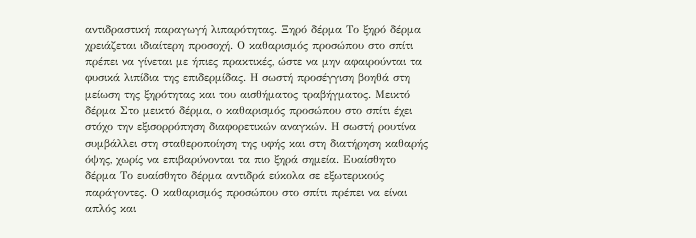αντιδραστική παραγωγή λιπαρότητας. Ξηρό δέρμα Το ξηρό δέρμα χρειάζεται ιδιαίτερη προσοχή. Ο καθαρισμός προσώπου στο σπίτι πρέπει να γίνεται με ήπιες πρακτικές, ώστε να μην αφαιρούνται τα φυσικά λιπίδια της επιδερμίδας. Η σωστή προσέγγιση βοηθά στη μείωση της ξηρότητας και του αισθήματος τραβήγματος. Μεικτό δέρμα Στο μεικτό δέρμα, ο καθαρισμός προσώπου στο σπίτι έχει στόχο την εξισορρόπηση διαφορετικών αναγκών. Η σωστή ρουτίνα συμβάλλει στη σταθεροποίηση της υφής και στη διατήρηση καθαρής όψης, χωρίς να επιβαρύνονται τα πιο ξηρά σημεία. Ευαίσθητο δέρμα Το ευαίσθητο δέρμα αντιδρά εύκολα σε εξωτερικούς παράγοντες. Ο καθαρισμός προσώπου στο σπίτι πρέπει να είναι απλός και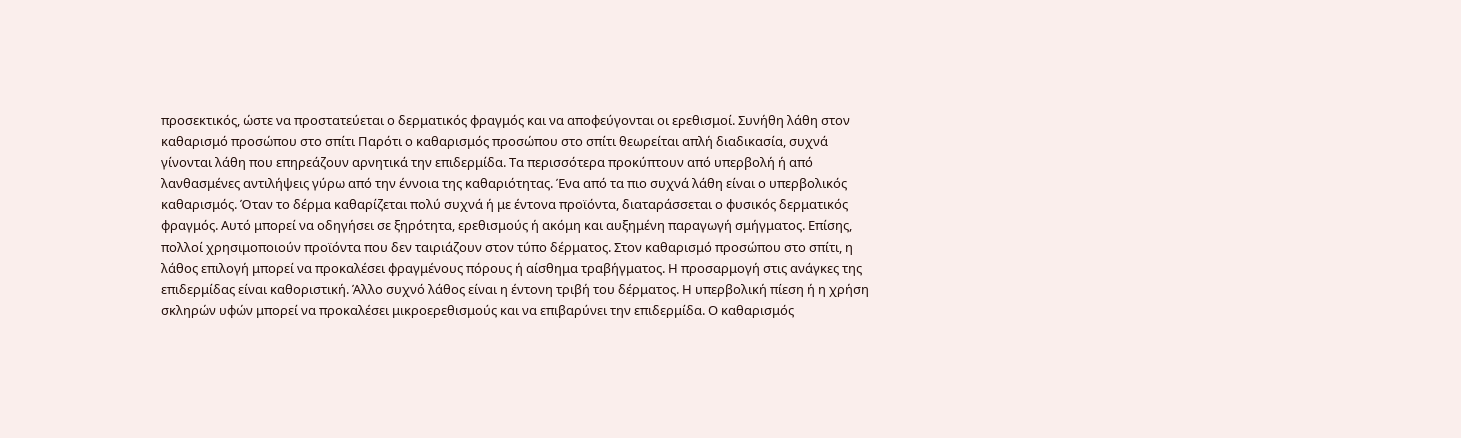προσεκτικός, ώστε να προστατεύεται ο δερματικός φραγμός και να αποφεύγονται οι ερεθισμοί. Συνήθη λάθη στον καθαρισμό προσώπου στο σπίτι Παρότι ο καθαρισμός προσώπου στο σπίτι θεωρείται απλή διαδικασία, συχνά γίνονται λάθη που επηρεάζουν αρνητικά την επιδερμίδα. Τα περισσότερα προκύπτουν από υπερβολή ή από λανθασμένες αντιλήψεις γύρω από την έννοια της καθαριότητας. Ένα από τα πιο συχνά λάθη είναι ο υπερβολικός καθαρισμός. Όταν το δέρμα καθαρίζεται πολύ συχνά ή με έντονα προϊόντα, διαταράσσεται ο φυσικός δερματικός φραγμός. Αυτό μπορεί να οδηγήσει σε ξηρότητα, ερεθισμούς ή ακόμη και αυξημένη παραγωγή σμήγματος. Επίσης, πολλοί χρησιμοποιούν προϊόντα που δεν ταιριάζουν στον τύπο δέρματος. Στον καθαρισμό προσώπου στο σπίτι, η λάθος επιλογή μπορεί να προκαλέσει φραγμένους πόρους ή αίσθημα τραβήγματος. Η προσαρμογή στις ανάγκες της επιδερμίδας είναι καθοριστική. Άλλο συχνό λάθος είναι η έντονη τριβή του δέρματος. Η υπερβολική πίεση ή η χρήση σκληρών υφών μπορεί να προκαλέσει μικροερεθισμούς και να επιβαρύνει την επιδερμίδα. Ο καθαρισμός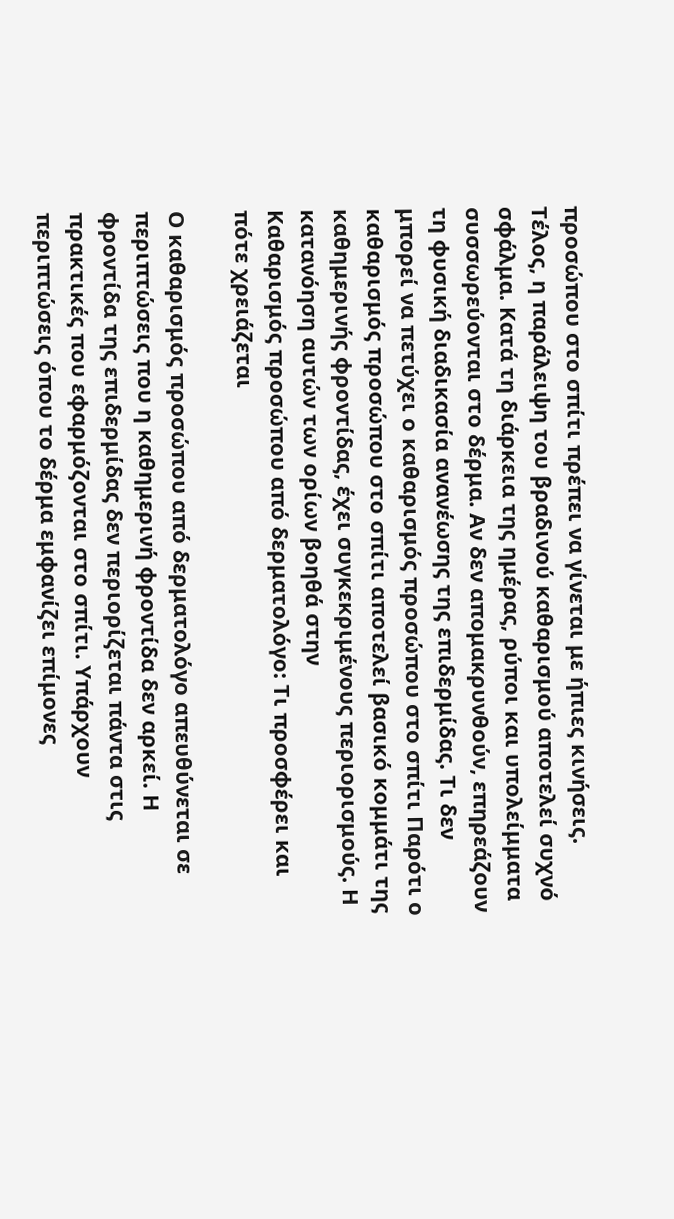προσώπου στο σπίτι πρέπει να γίνεται με ήπιες κινήσεις. Τέλος, η παράλειψη του βραδινού καθαρισμού αποτελεί συχνό σφάλμα. Κατά τη διάρκεια της ημέρας, ρύποι και υπολείμματα συσσωρεύονται στο δέρμα. Αν δεν απομακρυνθούν, επηρεάζουν τη φυσική διαδικασία ανανέωσης της επιδερμίδας. Τι δεν μπορεί να πετύχει ο καθαρισμός προσώπου στο σπίτι Παρότι ο καθαρισμός προσώπου στο σπίτι αποτελεί βασικό κομμάτι της καθημερινής φροντίδας, έχει συγκεκριμένους περιορισμούς. Η κατανόηση αυτών των ορίων βοηθά στην
Καθαρισμός προσώπου από δερματολόγο: Τι προσφέρει και πότε χρειάζεται

Ο καθαρισμός προσώπου από δερματολόγο απευθύνεται σε περιπτώσεις που η καθημερινή φροντίδα δεν αρκεί. Η φροντίδα της επιδερμίδας δεν περιορίζεται πάντα στις πρακτικές που εφαρμόζονται στο σπίτι. Υπάρχουν περιπτώσεις όπου το δέρμα εμφανίζει επίμονες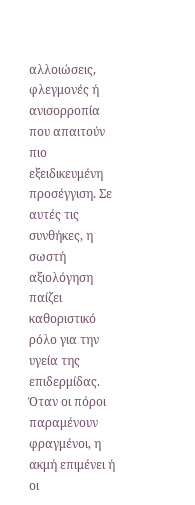αλλοιώσεις, φλεγμονές ή ανισορροπία που απαιτούν πιο εξειδικευμένη προσέγγιση. Σε αυτές τις συνθήκες, η σωστή αξιολόγηση παίζει καθοριστικό ρόλο για την υγεία της επιδερμίδας. Όταν οι πόροι παραμένουν φραγμένοι, η ακμή επιμένει ή οι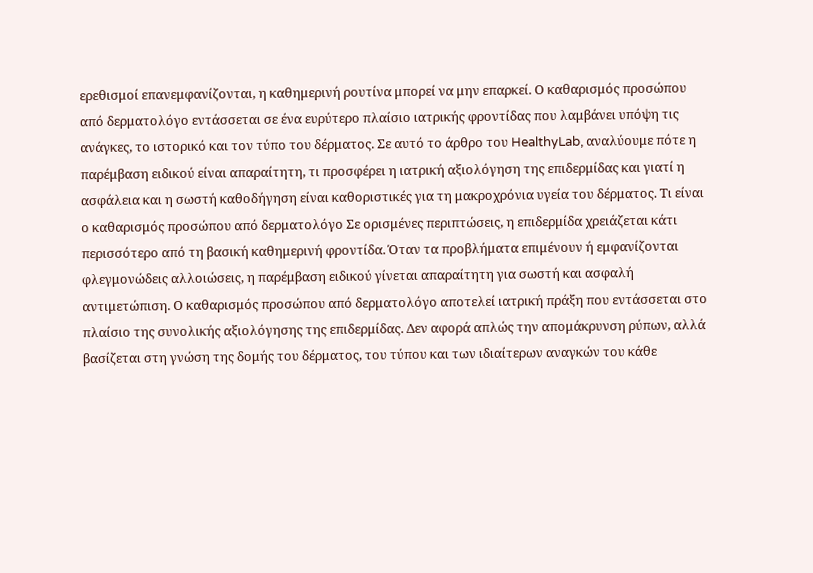ερεθισμοί επανεμφανίζονται, η καθημερινή ρουτίνα μπορεί να μην επαρκεί. Ο καθαρισμός προσώπου από δερματολόγο εντάσσεται σε ένα ευρύτερο πλαίσιο ιατρικής φροντίδας που λαμβάνει υπόψη τις ανάγκες, το ιστορικό και τον τύπο του δέρματος. Σε αυτό το άρθρο του HealthyLab, αναλύουμε πότε η παρέμβαση ειδικού είναι απαραίτητη, τι προσφέρει η ιατρική αξιολόγηση της επιδερμίδας και γιατί η ασφάλεια και η σωστή καθοδήγηση είναι καθοριστικές για τη μακροχρόνια υγεία του δέρματος. Τι είναι ο καθαρισμός προσώπου από δερματολόγο Σε ορισμένες περιπτώσεις, η επιδερμίδα χρειάζεται κάτι περισσότερο από τη βασική καθημερινή φροντίδα. Όταν τα προβλήματα επιμένουν ή εμφανίζονται φλεγμονώδεις αλλοιώσεις, η παρέμβαση ειδικού γίνεται απαραίτητη για σωστή και ασφαλή αντιμετώπιση. Ο καθαρισμός προσώπου από δερματολόγο αποτελεί ιατρική πράξη που εντάσσεται στο πλαίσιο της συνολικής αξιολόγησης της επιδερμίδας. Δεν αφορά απλώς την απομάκρυνση ρύπων, αλλά βασίζεται στη γνώση της δομής του δέρματος, του τύπου και των ιδιαίτερων αναγκών του κάθε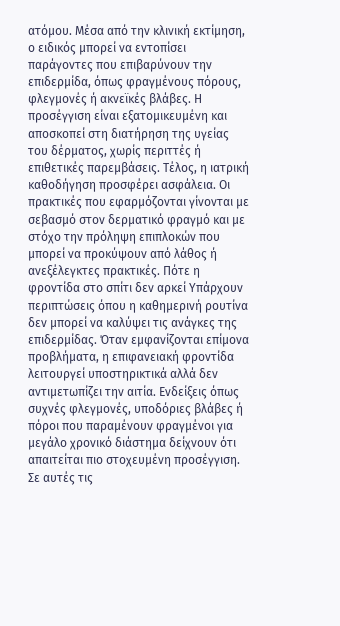ατόμου. Μέσα από την κλινική εκτίμηση, ο ειδικός μπορεί να εντοπίσει παράγοντες που επιβαρύνουν την επιδερμίδα, όπως φραγμένους πόρους, φλεγμονές ή ακνεϊκές βλάβες. Η προσέγγιση είναι εξατομικευμένη και αποσκοπεί στη διατήρηση της υγείας του δέρματος, χωρίς περιττές ή επιθετικές παρεμβάσεις. Τέλος, η ιατρική καθοδήγηση προσφέρει ασφάλεια. Οι πρακτικές που εφαρμόζονται γίνονται με σεβασμό στον δερματικό φραγμό και με στόχο την πρόληψη επιπλοκών που μπορεί να προκύψουν από λάθος ή ανεξέλεγκτες πρακτικές. Πότε η φροντίδα στο σπίτι δεν αρκεί Υπάρχουν περιπτώσεις όπου η καθημερινή ρουτίνα δεν μπορεί να καλύψει τις ανάγκες της επιδερμίδας. Όταν εμφανίζονται επίμονα προβλήματα, η επιφανειακή φροντίδα λειτουργεί υποστηρικτικά αλλά δεν αντιμετωπίζει την αιτία. Ενδείξεις όπως συχνές φλεγμονές, υποδόριες βλάβες ή πόροι που παραμένουν φραγμένοι για μεγάλο χρονικό διάστημα δείχνουν ότι απαιτείται πιο στοχευμένη προσέγγιση. Σε αυτές τις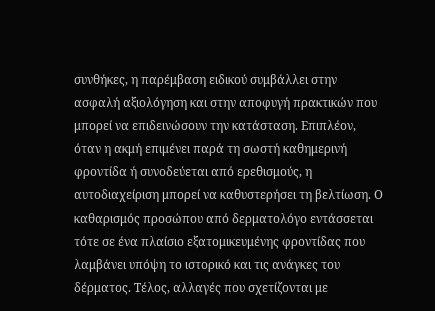συνθήκες, η παρέμβαση ειδικού συμβάλλει στην ασφαλή αξιολόγηση και στην αποφυγή πρακτικών που μπορεί να επιδεινώσουν την κατάσταση. Επιπλέον, όταν η ακμή επιμένει παρά τη σωστή καθημερινή φροντίδα ή συνοδεύεται από ερεθισμούς, η αυτοδιαχείριση μπορεί να καθυστερήσει τη βελτίωση. Ο καθαρισμός προσώπου από δερματολόγο εντάσσεται τότε σε ένα πλαίσιο εξατομικευμένης φροντίδας που λαμβάνει υπόψη το ιστορικό και τις ανάγκες του δέρματος. Τέλος, αλλαγές που σχετίζονται με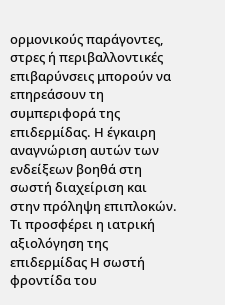ορμονικούς παράγοντες, στρες ή περιβαλλοντικές επιβαρύνσεις μπορούν να επηρεάσουν τη συμπεριφορά της επιδερμίδας. Η έγκαιρη αναγνώριση αυτών των ενδείξεων βοηθά στη σωστή διαχείριση και στην πρόληψη επιπλοκών. Τι προσφέρει η ιατρική αξιολόγηση της επιδερμίδας Η σωστή φροντίδα του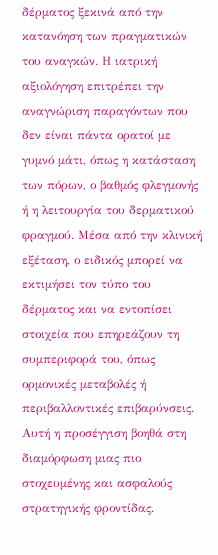δέρματος ξεκινά από την κατανόηση των πραγματικών του αναγκών. Η ιατρική αξιολόγηση επιτρέπει την αναγνώριση παραγόντων που δεν είναι πάντα ορατοί με γυμνό μάτι, όπως η κατάσταση των πόρων, ο βαθμός φλεγμονής ή η λειτουργία του δερματικού φραγμού. Μέσα από την κλινική εξέταση, ο ειδικός μπορεί να εκτιμήσει τον τύπο του δέρματος και να εντοπίσει στοιχεία που επηρεάζουν τη συμπεριφορά του, όπως ορμονικές μεταβολές ή περιβαλλοντικές επιβαρύνσεις. Αυτή η προσέγγιση βοηθά στη διαμόρφωση μιας πιο στοχευμένης και ασφαλούς στρατηγικής φροντίδας.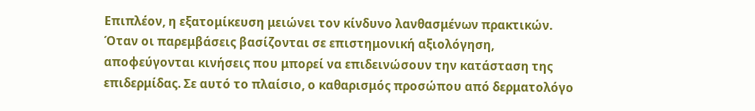Επιπλέον, η εξατομίκευση μειώνει τον κίνδυνο λανθασμένων πρακτικών. Όταν οι παρεμβάσεις βασίζονται σε επιστημονική αξιολόγηση, αποφεύγονται κινήσεις που μπορεί να επιδεινώσουν την κατάσταση της επιδερμίδας. Σε αυτό το πλαίσιο, ο καθαρισμός προσώπου από δερματολόγο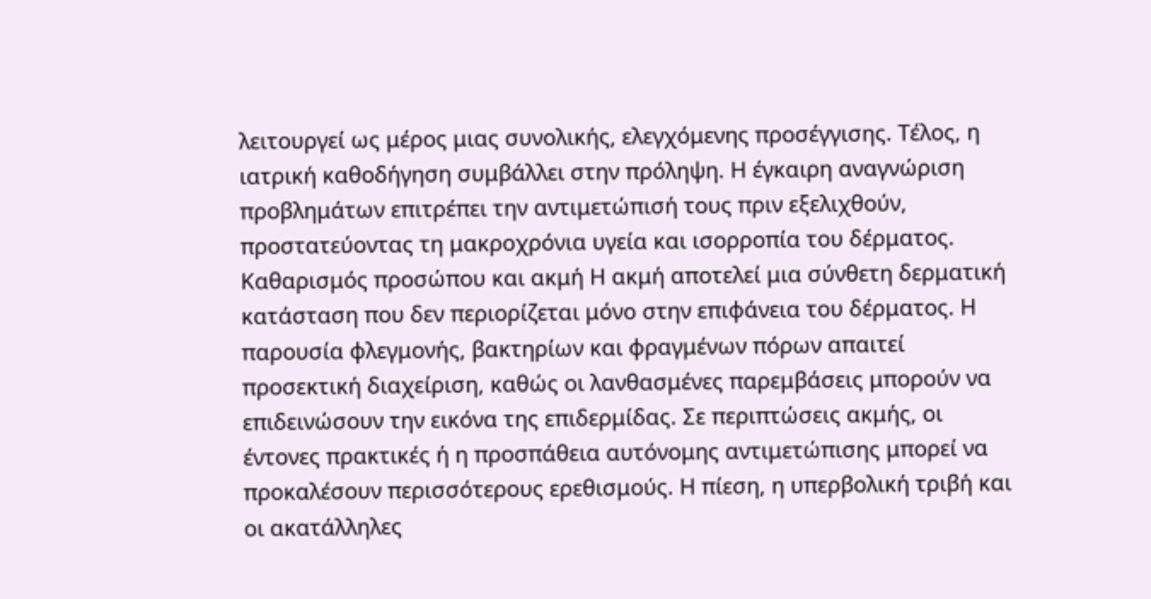λειτουργεί ως μέρος μιας συνολικής, ελεγχόμενης προσέγγισης. Τέλος, η ιατρική καθοδήγηση συμβάλλει στην πρόληψη. Η έγκαιρη αναγνώριση προβλημάτων επιτρέπει την αντιμετώπισή τους πριν εξελιχθούν, προστατεύοντας τη μακροχρόνια υγεία και ισορροπία του δέρματος. Καθαρισμός προσώπου και ακμή Η ακμή αποτελεί μια σύνθετη δερματική κατάσταση που δεν περιορίζεται μόνο στην επιφάνεια του δέρματος. Η παρουσία φλεγμονής, βακτηρίων και φραγμένων πόρων απαιτεί προσεκτική διαχείριση, καθώς οι λανθασμένες παρεμβάσεις μπορούν να επιδεινώσουν την εικόνα της επιδερμίδας. Σε περιπτώσεις ακμής, οι έντονες πρακτικές ή η προσπάθεια αυτόνομης αντιμετώπισης μπορεί να προκαλέσουν περισσότερους ερεθισμούς. Η πίεση, η υπερβολική τριβή και οι ακατάλληλες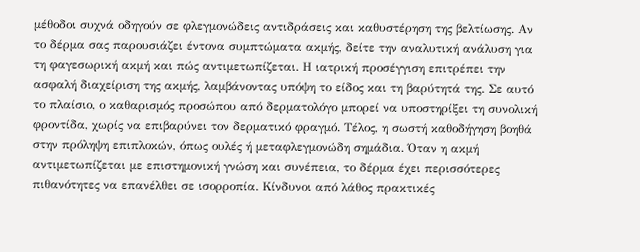μέθοδοι συχνά οδηγούν σε φλεγμονώδεις αντιδράσεις και καθυστέρηση της βελτίωσης. Αν το δέρμα σας παρουσιάζει έντονα συμπτώματα ακμής, δείτε την αναλυτική ανάλυση για τη φαγεσωρική ακμή και πώς αντιμετωπίζεται. Η ιατρική προσέγγιση επιτρέπει την ασφαλή διαχείριση της ακμής, λαμβάνοντας υπόψη το είδος και τη βαρύτητά της. Σε αυτό το πλαίσιο, ο καθαρισμός προσώπου από δερματολόγο μπορεί να υποστηρίξει τη συνολική φροντίδα, χωρίς να επιβαρύνει τον δερματικό φραγμό. Τέλος, η σωστή καθοδήγηση βοηθά στην πρόληψη επιπλοκών, όπως ουλές ή μεταφλεγμονώδη σημάδια. Όταν η ακμή αντιμετωπίζεται με επιστημονική γνώση και συνέπεια, το δέρμα έχει περισσότερες πιθανότητες να επανέλθει σε ισορροπία. Κίνδυνοι από λάθος πρακτικές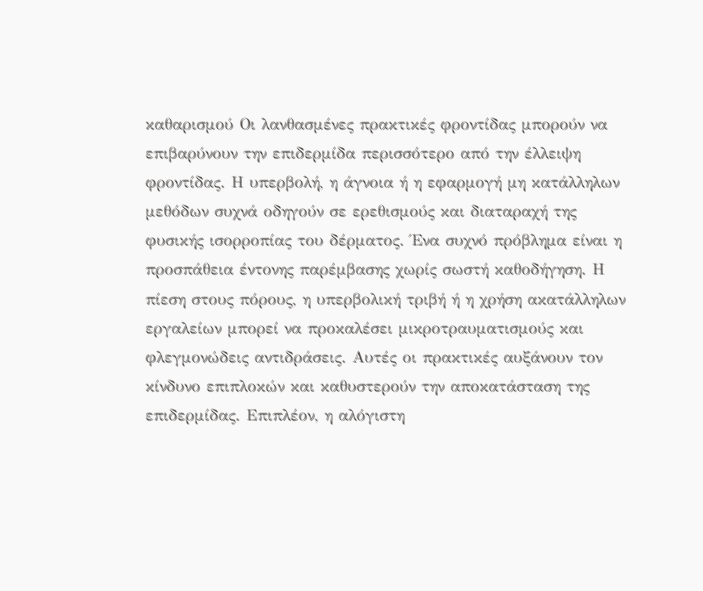καθαρισμού Οι λανθασμένες πρακτικές φροντίδας μπορούν να επιβαρύνουν την επιδερμίδα περισσότερο από την έλλειψη φροντίδας. Η υπερβολή, η άγνοια ή η εφαρμογή μη κατάλληλων μεθόδων συχνά οδηγούν σε ερεθισμούς και διαταραχή της φυσικής ισορροπίας του δέρματος. Ένα συχνό πρόβλημα είναι η προσπάθεια έντονης παρέμβασης χωρίς σωστή καθοδήγηση. Η πίεση στους πόρους, η υπερβολική τριβή ή η χρήση ακατάλληλων εργαλείων μπορεί να προκαλέσει μικροτραυματισμούς και φλεγμονώδεις αντιδράσεις. Αυτές οι πρακτικές αυξάνουν τον κίνδυνο επιπλοκών και καθυστερούν την αποκατάσταση της επιδερμίδας. Επιπλέον, η αλόγιστη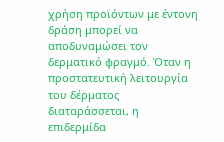χρήση προϊόντων με έντονη δράση μπορεί να αποδυναμώσει τον δερματικό φραγμό. Όταν η προστατευτική λειτουργία του δέρματος διαταράσσεται, η επιδερμίδα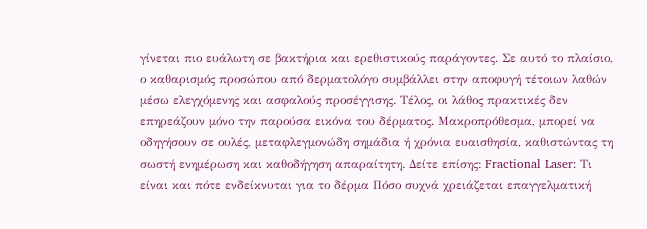γίνεται πιο ευάλωτη σε βακτήρια και ερεθιστικούς παράγοντες. Σε αυτό το πλαίσιο, ο καθαρισμός προσώπου από δερματολόγο συμβάλλει στην αποφυγή τέτοιων λαθών μέσω ελεγχόμενης και ασφαλούς προσέγγισης. Τέλος, οι λάθος πρακτικές δεν επηρεάζουν μόνο την παρούσα εικόνα του δέρματος. Μακροπρόθεσμα, μπορεί να οδηγήσουν σε ουλές, μεταφλεγμονώδη σημάδια ή χρόνια ευαισθησία, καθιστώντας τη σωστή ενημέρωση και καθοδήγηση απαραίτητη. Δείτε επίσης: Fractional Laser: Τι είναι και πότε ενδείκνυται για το δέρμα Πόσο συχνά χρειάζεται επαγγελματική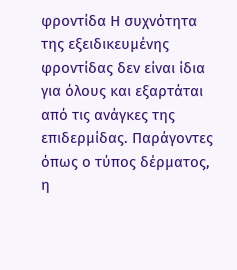φροντίδα Η συχνότητα της εξειδικευμένης φροντίδας δεν είναι ίδια για όλους και εξαρτάται από τις ανάγκες της επιδερμίδας. Παράγοντες όπως ο τύπος δέρματος, η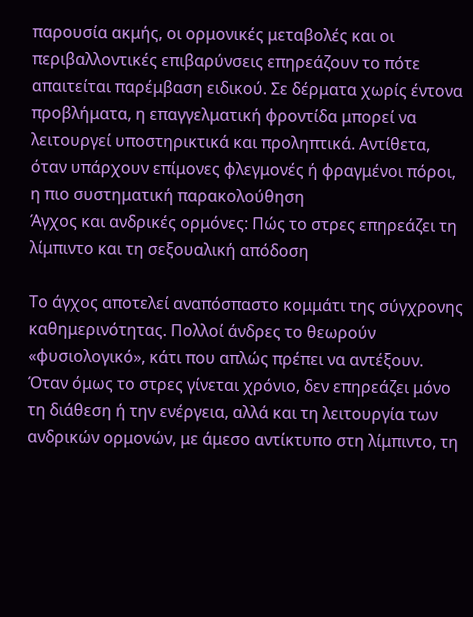παρουσία ακμής, οι ορμονικές μεταβολές και οι περιβαλλοντικές επιβαρύνσεις επηρεάζουν το πότε απαιτείται παρέμβαση ειδικού. Σε δέρματα χωρίς έντονα προβλήματα, η επαγγελματική φροντίδα μπορεί να λειτουργεί υποστηρικτικά και προληπτικά. Αντίθετα, όταν υπάρχουν επίμονες φλεγμονές ή φραγμένοι πόροι, η πιο συστηματική παρακολούθηση
Άγχος και ανδρικές ορμόνες: Πώς το στρες επηρεάζει τη λίμπιντο και τη σεξουαλική απόδοση

Το άγχος αποτελεί αναπόσπαστο κομμάτι της σύγχρονης καθημερινότητας. Πολλοί άνδρες το θεωρούν «φυσιολογικό», κάτι που απλώς πρέπει να αντέξουν. Όταν όμως το στρες γίνεται χρόνιο, δεν επηρεάζει μόνο τη διάθεση ή την ενέργεια, αλλά και τη λειτουργία των ανδρικών ορμονών, με άμεσο αντίκτυπο στη λίμπιντο, τη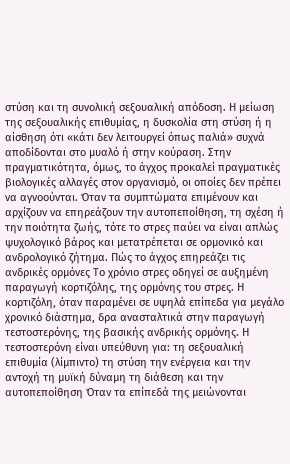στύση και τη συνολική σεξουαλική απόδοση. Η μείωση της σεξουαλικής επιθυμίας, η δυσκολία στη στύση ή η αίσθηση ότι «κάτι δεν λειτουργεί όπως παλιά» συχνά αποδίδονται στο μυαλό ή στην κούραση. Στην πραγματικότητα, όμως, το άγχος προκαλεί πραγματικές βιολογικές αλλαγές στον οργανισμό, οι οποίες δεν πρέπει να αγνοούνται. Όταν τα συμπτώματα επιμένουν και αρχίζουν να επηρεάζουν την αυτοπεποίθηση, τη σχέση ή την ποιότητα ζωής, τότε το στρες παύει να είναι απλώς ψυχολογικό βάρος και μετατρέπεται σε ορμονικό και ανδρολογικό ζήτημα. Πώς το άγχος επηρεάζει τις ανδρικές ορμόνες Το χρόνιο στρες οδηγεί σε αυξημένη παραγωγή κορτιζόλης, της ορμόνης του στρες. Η κορτιζόλη, όταν παραμένει σε υψηλά επίπεδα για μεγάλο χρονικό διάστημα, δρα ανασταλτικά στην παραγωγή τεστοστερόνης, της βασικής ανδρικής ορμόνης. Η τεστοστερόνη είναι υπεύθυνη για: τη σεξουαλική επιθυμία (λίμπιντο) τη στύση την ενέργεια και την αντοχή τη μυϊκή δύναμη τη διάθεση και την αυτοπεποίθηση Όταν τα επίπεδά της μειώνονται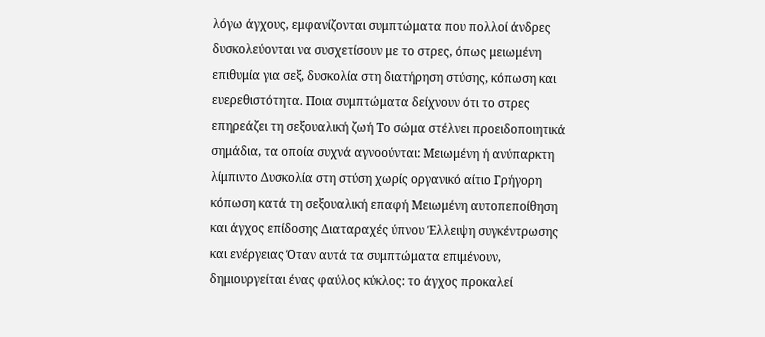λόγω άγχους, εμφανίζονται συμπτώματα που πολλοί άνδρες δυσκολεύονται να συσχετίσουν με το στρες, όπως μειωμένη επιθυμία για σεξ, δυσκολία στη διατήρηση στύσης, κόπωση και ευερεθιστότητα. Ποια συμπτώματα δείχνουν ότι το στρες επηρεάζει τη σεξουαλική ζωή Το σώμα στέλνει προειδοποιητικά σημάδια, τα οποία συχνά αγνοούνται: Μειωμένη ή ανύπαρκτη λίμπιντο Δυσκολία στη στύση χωρίς οργανικό αίτιο Γρήγορη κόπωση κατά τη σεξουαλική επαφή Μειωμένη αυτοπεποίθηση και άγχος επίδοσης Διαταραχές ύπνου Έλλειψη συγκέντρωσης και ενέργειας Όταν αυτά τα συμπτώματα επιμένουν, δημιουργείται ένας φαύλος κύκλος: το άγχος προκαλεί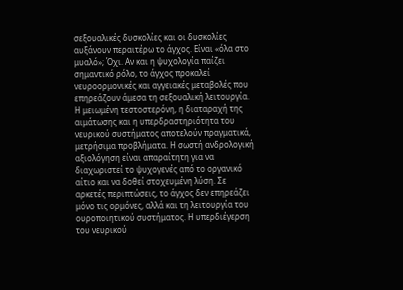σεξουαλικές δυσκολίες και οι δυσκολίες αυξάνουν περαιτέρω το άγχος. Είναι «όλα στο μυαλό»; Όχι. Αν και η ψυχολογία παίζει σημαντικό ρόλο, το άγχος προκαλεί νευροορμονικές και αγγειακές μεταβολές που επηρεάζουν άμεσα τη σεξουαλική λειτουργία. Η μειωμένη τεστοστερόνη, η διαταραχή της αιμάτωσης και η υπερδραστηριότητα του νευρικού συστήματος αποτελούν πραγματικά, μετρήσιμα προβλήματα. Η σωστή ανδρολογική αξιολόγηση είναι απαραίτητη για να διαχωριστεί το ψυχογενές από το οργανικό αίτιο και να δοθεί στοχευμένη λύση. Σε αρκετές περιπτώσεις, το άγχος δεν επηρεάζει μόνο τις ορμόνες, αλλά και τη λειτουργία του ουροποιητικού συστήματος. Η υπερδιέγερση του νευρικού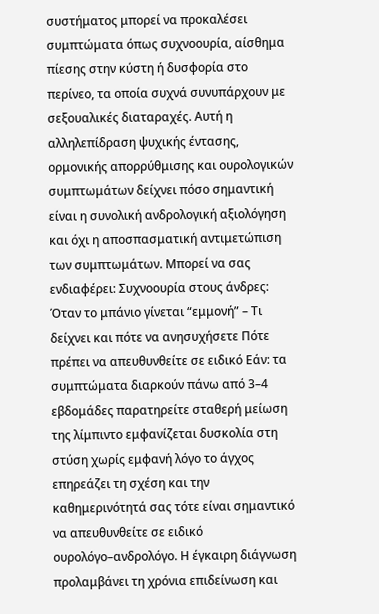συστήματος μπορεί να προκαλέσει συμπτώματα όπως συχνοουρία, αίσθημα πίεσης στην κύστη ή δυσφορία στο περίνεο, τα οποία συχνά συνυπάρχουν με σεξουαλικές διαταραχές. Αυτή η αλληλεπίδραση ψυχικής έντασης, ορμονικής απορρύθμισης και ουρολογικών συμπτωμάτων δείχνει πόσο σημαντική είναι η συνολική ανδρολογική αξιολόγηση και όχι η αποσπασματική αντιμετώπιση των συμπτωμάτων. Μπορεί να σας ενδιαφέρει: Συχνοουρία στους άνδρες: Όταν το μπάνιο γίνεται “εμμονή” – Τι δείχνει και πότε να ανησυχήσετε Πότε πρέπει να απευθυνθείτε σε ειδικό Εάν: τα συμπτώματα διαρκούν πάνω από 3–4 εβδομάδες παρατηρείτε σταθερή μείωση της λίμπιντο εμφανίζεται δυσκολία στη στύση χωρίς εμφανή λόγο το άγχος επηρεάζει τη σχέση και την καθημερινότητά σας τότε είναι σημαντικό να απευθυνθείτε σε ειδικό ουρολόγο–ανδρολόγο. Η έγκαιρη διάγνωση προλαμβάνει τη χρόνια επιδείνωση και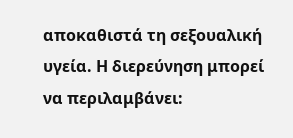αποκαθιστά τη σεξουαλική υγεία. Η διερεύνηση μπορεί να περιλαμβάνει: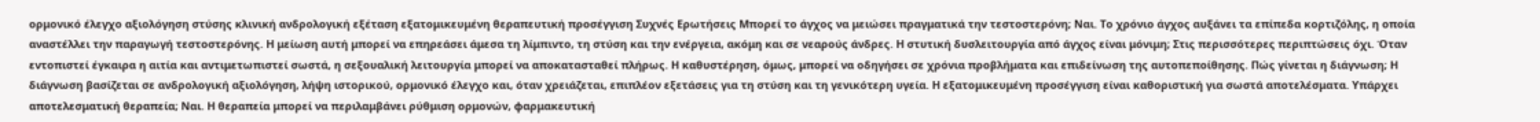ορμονικό έλεγχο αξιολόγηση στύσης κλινική ανδρολογική εξέταση εξατομικευμένη θεραπευτική προσέγγιση Συχνές Ερωτήσεις Μπορεί το άγχος να μειώσει πραγματικά την τεστοστερόνη; Ναι. Το χρόνιο άγχος αυξάνει τα επίπεδα κορτιζόλης, η οποία αναστέλλει την παραγωγή τεστοστερόνης. Η μείωση αυτή μπορεί να επηρεάσει άμεσα τη λίμπιντο, τη στύση και την ενέργεια, ακόμη και σε νεαρούς άνδρες. Η στυτική δυσλειτουργία από άγχος είναι μόνιμη; Στις περισσότερες περιπτώσεις όχι. Όταν εντοπιστεί έγκαιρα η αιτία και αντιμετωπιστεί σωστά, η σεξουαλική λειτουργία μπορεί να αποκατασταθεί πλήρως. Η καθυστέρηση, όμως, μπορεί να οδηγήσει σε χρόνια προβλήματα και επιδείνωση της αυτοπεποίθησης. Πώς γίνεται η διάγνωση; Η διάγνωση βασίζεται σε ανδρολογική αξιολόγηση, λήψη ιστορικού, ορμονικό έλεγχο και, όταν χρειάζεται, επιπλέον εξετάσεις για τη στύση και τη γενικότερη υγεία. Η εξατομικευμένη προσέγγιση είναι καθοριστική για σωστά αποτελέσματα. Υπάρχει αποτελεσματική θεραπεία; Ναι. Η θεραπεία μπορεί να περιλαμβάνει ρύθμιση ορμονών, φαρμακευτική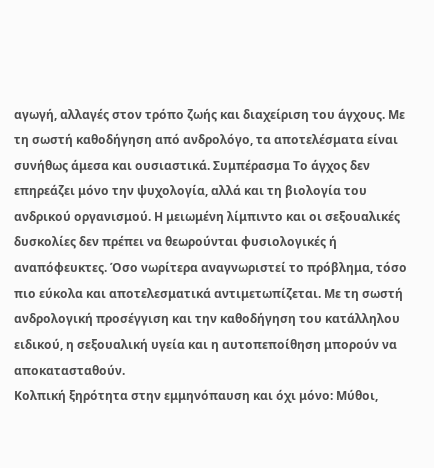αγωγή, αλλαγές στον τρόπο ζωής και διαχείριση του άγχους. Με τη σωστή καθοδήγηση από ανδρολόγο, τα αποτελέσματα είναι συνήθως άμεσα και ουσιαστικά. Συμπέρασμα Το άγχος δεν επηρεάζει μόνο την ψυχολογία, αλλά και τη βιολογία του ανδρικού οργανισμού. Η μειωμένη λίμπιντο και οι σεξουαλικές δυσκολίες δεν πρέπει να θεωρούνται φυσιολογικές ή αναπόφευκτες. Όσο νωρίτερα αναγνωριστεί το πρόβλημα, τόσο πιο εύκολα και αποτελεσματικά αντιμετωπίζεται. Με τη σωστή ανδρολογική προσέγγιση και την καθοδήγηση του κατάλληλου ειδικού, η σεξουαλική υγεία και η αυτοπεποίθηση μπορούν να αποκατασταθούν.
Κολπική ξηρότητα στην εμμηνόπαυση και όχι μόνο: Μύθοι,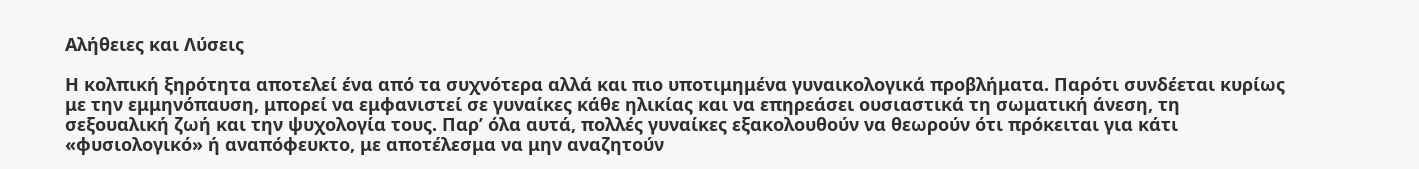Αλήθειες και Λύσεις

Η κολπική ξηρότητα αποτελεί ένα από τα συχνότερα αλλά και πιο υποτιμημένα γυναικολογικά προβλήματα. Παρότι συνδέεται κυρίως με την εμμηνόπαυση, μπορεί να εμφανιστεί σε γυναίκες κάθε ηλικίας και να επηρεάσει ουσιαστικά τη σωματική άνεση, τη σεξουαλική ζωή και την ψυχολογία τους. Παρ’ όλα αυτά, πολλές γυναίκες εξακολουθούν να θεωρούν ότι πρόκειται για κάτι «φυσιολογικό» ή αναπόφευκτο, με αποτέλεσμα να μην αναζητούν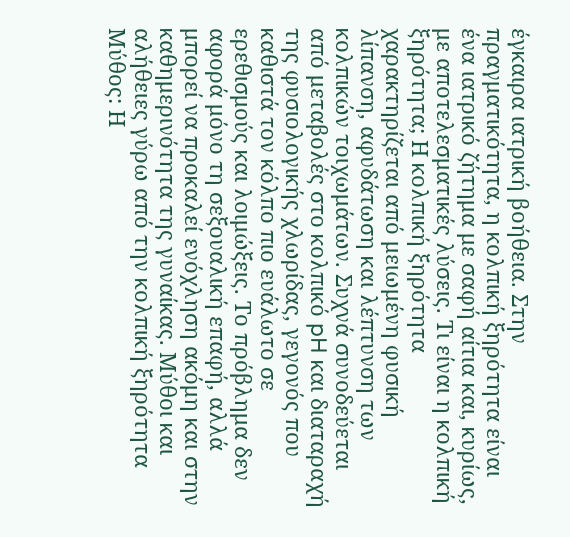έγκαιρα ιατρική βοήθεια. Στην πραγματικότητα, η κολπική ξηρότητα είναι ένα ιατρικό ζήτημα με σαφή αίτια και, κυρίως, με αποτελεσματικές λύσεις. Τι είναι η κολπική ξηρότητα; Η κολπική ξηρότητα χαρακτηρίζεται από μειωμένη φυσική λίπανση, αφυδάτωση και λέπτυνση των κολπικών τοιχωμάτων. Συχνά συνοδεύεται από μεταβολές στο κολπικό pH και διαταραχή της φυσιολογικής χλωρίδας, γεγονός που καθιστά τον κόλπο πιο ευάλωτο σε ερεθισμούς και λοιμώξεις. Το πρόβλημα δεν αφορά μόνο τη σεξουαλική επαφή, αλλά μπορεί να προκαλεί ενόχληση ακόμη και στην καθημερινότητα της γυναίκας. Μύθοι και αλήθειες γύρω από την κολπική ξηρότητα Μύθος: Η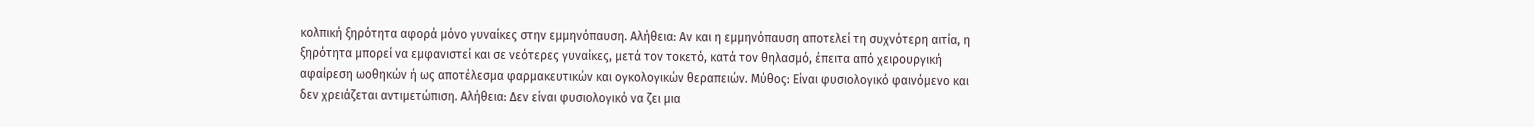κολπική ξηρότητα αφορά μόνο γυναίκες στην εμμηνόπαυση. Αλήθεια: Αν και η εμμηνόπαυση αποτελεί τη συχνότερη αιτία, η ξηρότητα μπορεί να εμφανιστεί και σε νεότερες γυναίκες, μετά τον τοκετό, κατά τον θηλασμό, έπειτα από χειρουργική αφαίρεση ωοθηκών ή ως αποτέλεσμα φαρμακευτικών και ογκολογικών θεραπειών. Μύθος: Είναι φυσιολογικό φαινόμενο και δεν χρειάζεται αντιμετώπιση. Αλήθεια: Δεν είναι φυσιολογικό να ζει μια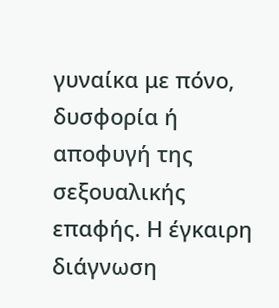γυναίκα με πόνο, δυσφορία ή αποφυγή της σεξουαλικής επαφής. Η έγκαιρη διάγνωση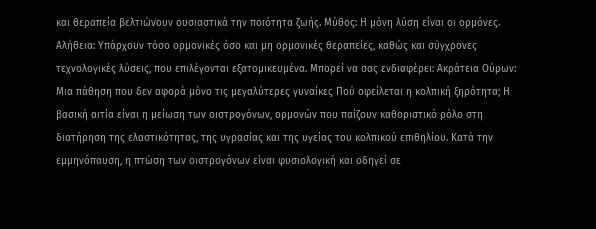και θεραπεία βελτιώνουν ουσιαστικά την ποιότητα ζωής. Μύθος: Η μόνη λύση είναι οι ορμόνες. Αλήθεια: Υπάρχουν τόσο ορμονικές όσο και μη ορμονικές θεραπείες, καθώς και σύγχρονες τεχνολογικές λύσεις, που επιλέγονται εξατομικευμένα. Μπορεί να σας ενδιαφέρει: Ακράτεια Ούρων: Μια πάθηση που δεν αφορά μόνο τις μεγαλύτερες γυναίκες Πού οφείλεται η κολπική ξηρότητα; Η βασική αιτία είναι η μείωση των οιστρογόνων, ορμονών που παίζουν καθοριστικό ρόλο στη διατήρηση της ελαστικότητας, της υγρασίας και της υγείας του κολπικού επιθηλίου. Κατά την εμμηνόπαυση, η πτώση των οιστρογόνων είναι φυσιολογική και οδηγεί σε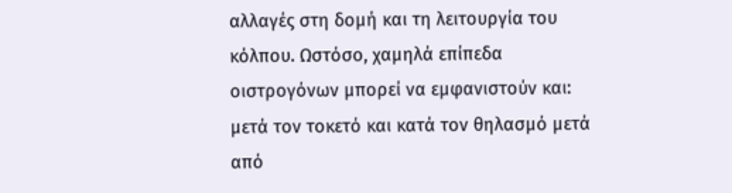αλλαγές στη δομή και τη λειτουργία του κόλπου. Ωστόσο, χαμηλά επίπεδα οιστρογόνων μπορεί να εμφανιστούν και: μετά τον τοκετό και κατά τον θηλασμό μετά από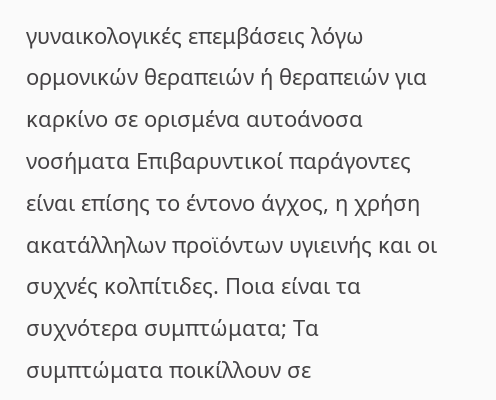γυναικολογικές επεμβάσεις λόγω ορμονικών θεραπειών ή θεραπειών για καρκίνο σε ορισμένα αυτοάνοσα νοσήματα Επιβαρυντικοί παράγοντες είναι επίσης το έντονο άγχος, η χρήση ακατάλληλων προϊόντων υγιεινής και οι συχνές κολπίτιδες. Ποια είναι τα συχνότερα συμπτώματα; Τα συμπτώματα ποικίλλουν σε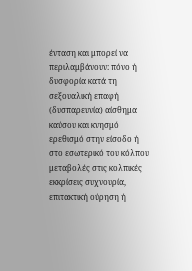ένταση και μπορεί να περιλαμβάνουν: πόνο ή δυσφορία κατά τη σεξουαλική επαφή (δυσπαρευνία) αίσθημα καύσου και κνησμό ερεθισμό στην είσοδο ή στο εσωτερικό του κόλπου μεταβολές στις κολπικές εκκρίσεις συχνουρία, επιτακτική ούρηση ή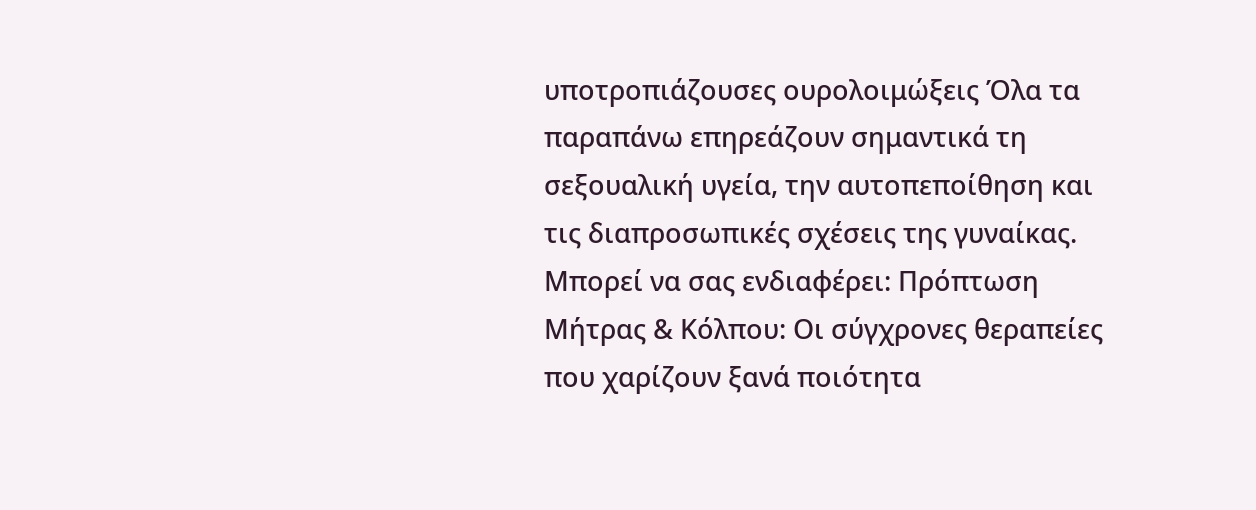υποτροπιάζουσες ουρολοιμώξεις Όλα τα παραπάνω επηρεάζουν σημαντικά τη σεξουαλική υγεία, την αυτοπεποίθηση και τις διαπροσωπικές σχέσεις της γυναίκας. Μπορεί να σας ενδιαφέρει: Πρόπτωση Μήτρας & Κόλπου: Οι σύγχρονες θεραπείες που χαρίζουν ξανά ποιότητα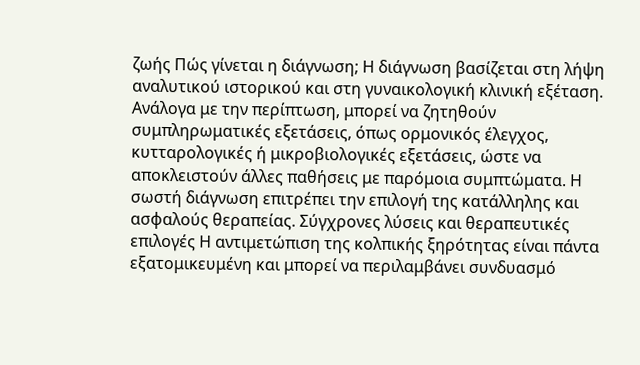ζωής Πώς γίνεται η διάγνωση; Η διάγνωση βασίζεται στη λήψη αναλυτικού ιστορικού και στη γυναικολογική κλινική εξέταση. Ανάλογα με την περίπτωση, μπορεί να ζητηθούν συμπληρωματικές εξετάσεις, όπως ορμονικός έλεγχος, κυτταρολογικές ή μικροβιολογικές εξετάσεις, ώστε να αποκλειστούν άλλες παθήσεις με παρόμοια συμπτώματα. Η σωστή διάγνωση επιτρέπει την επιλογή της κατάλληλης και ασφαλούς θεραπείας. Σύγχρονες λύσεις και θεραπευτικές επιλογές Η αντιμετώπιση της κολπικής ξηρότητας είναι πάντα εξατομικευμένη και μπορεί να περιλαμβάνει συνδυασμό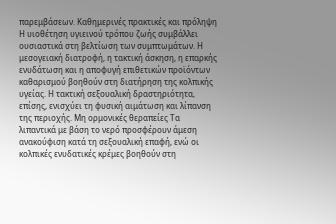παρεμβάσεων. Καθημερινές πρακτικές και πρόληψη Η υιοθέτηση υγιεινού τρόπου ζωής συμβάλλει ουσιαστικά στη βελτίωση των συμπτωμάτων. Η μεσογειακή διατροφή, η τακτική άσκηση, η επαρκής ενυδάτωση και η αποφυγή επιθετικών προϊόντων καθαρισμού βοηθούν στη διατήρηση της κολπικής υγείας. Η τακτική σεξουαλική δραστηριότητα, επίσης, ενισχύει τη φυσική αιμάτωση και λίπανση της περιοχής. Μη ορμονικές θεραπείες Τα λιπαντικά με βάση το νερό προσφέρουν άμεση ανακούφιση κατά τη σεξουαλική επαφή, ενώ οι κολπικές ενυδατικές κρέμες βοηθούν στη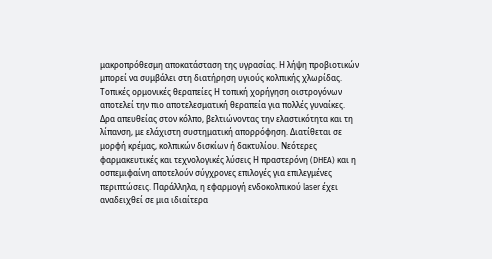μακροπρόθεσμη αποκατάσταση της υγρασίας. Η λήψη προβιοτικών μπορεί να συμβάλει στη διατήρηση υγιούς κολπικής χλωρίδας. Τοπικές ορμονικές θεραπείες Η τοπική χορήγηση οιστρογόνων αποτελεί την πιο αποτελεσματική θεραπεία για πολλές γυναίκες. Δρα απευθείας στον κόλπο, βελτιώνοντας την ελαστικότητα και τη λίπανση, με ελάχιστη συστηματική απορρόφηση. Διατίθεται σε μορφή κρέμας, κολπικών δισκίων ή δακτυλίου. Νεότερες φαρμακευτικές και τεχνολογικές λύσεις Η πραστερόνη (DHEA) και η οσπεμιφαίνη αποτελούν σύγχρονες επιλογές για επιλεγμένες περιπτώσεις. Παράλληλα, η εφαρμογή ενδοκολπικού laser έχει αναδειχθεί σε μια ιδιαίτερα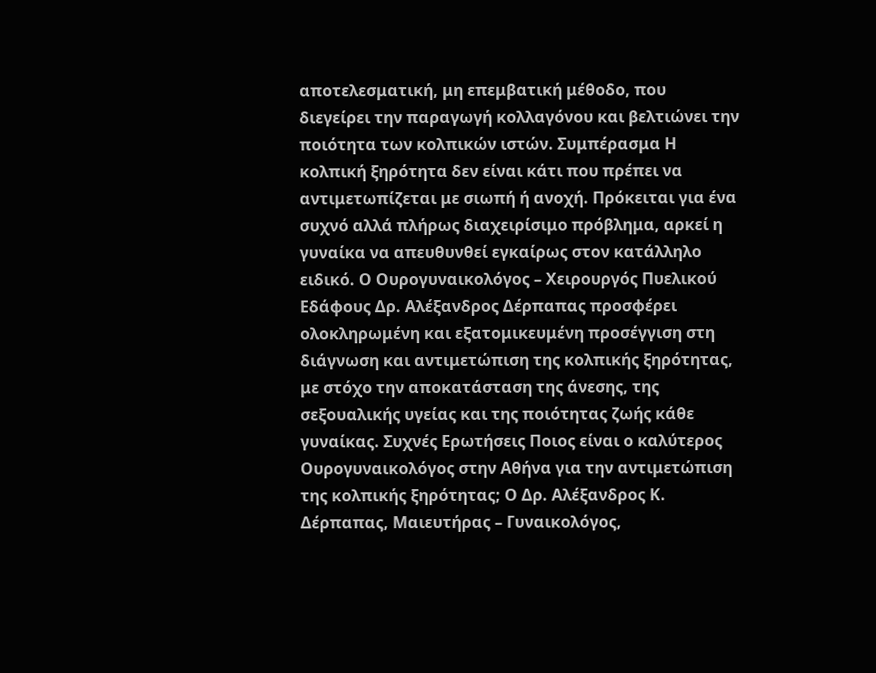αποτελεσματική, μη επεμβατική μέθοδο, που διεγείρει την παραγωγή κολλαγόνου και βελτιώνει την ποιότητα των κολπικών ιστών. Συμπέρασμα Η κολπική ξηρότητα δεν είναι κάτι που πρέπει να αντιμετωπίζεται με σιωπή ή ανοχή. Πρόκειται για ένα συχνό αλλά πλήρως διαχειρίσιμο πρόβλημα, αρκεί η γυναίκα να απευθυνθεί εγκαίρως στον κατάλληλο ειδικό. Ο Ουρογυναικολόγος – Χειρουργός Πυελικού Εδάφους Δρ. Αλέξανδρος Δέρπαπας προσφέρει ολοκληρωμένη και εξατομικευμένη προσέγγιση στη διάγνωση και αντιμετώπιση της κολπικής ξηρότητας, με στόχο την αποκατάσταση της άνεσης, της σεξουαλικής υγείας και της ποιότητας ζωής κάθε γυναίκας. Συχνές Ερωτήσεις Ποιος είναι ο καλύτερος Ουρογυναικολόγος στην Αθήνα για την αντιμετώπιση της κολπικής ξηρότητας; Ο Δρ. Αλέξανδρος Κ. Δέρπαπας, Μαιευτήρας – Γυναικολόγος,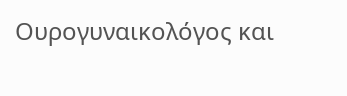Ουρογυναικολόγος και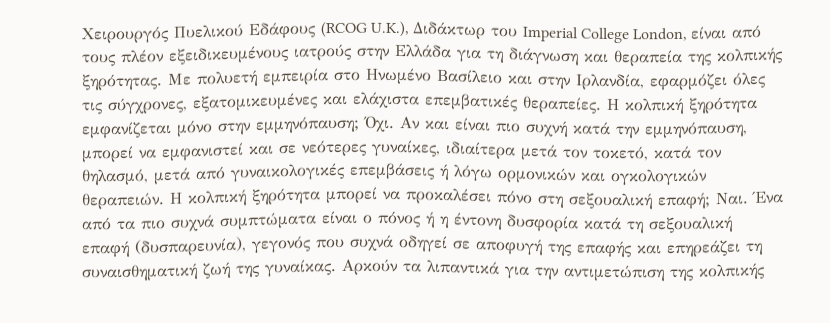Χειρουργός Πυελικού Εδάφους (RCOG U.K.), Διδάκτωρ του Imperial College London, είναι από τους πλέον εξειδικευμένους ιατρούς στην Ελλάδα για τη διάγνωση και θεραπεία της κολπικής ξηρότητας. Με πολυετή εμπειρία στο Ηνωμένο Βασίλειο και στην Ιρλανδία, εφαρμόζει όλες τις σύγχρονες, εξατομικευμένες και ελάχιστα επεμβατικές θεραπείες. Η κολπική ξηρότητα εμφανίζεται μόνο στην εμμηνόπαυση; Όχι. Αν και είναι πιο συχνή κατά την εμμηνόπαυση, μπορεί να εμφανιστεί και σε νεότερες γυναίκες, ιδιαίτερα μετά τον τοκετό, κατά τον θηλασμό, μετά από γυναικολογικές επεμβάσεις ή λόγω ορμονικών και ογκολογικών θεραπειών. Η κολπική ξηρότητα μπορεί να προκαλέσει πόνο στη σεξουαλική επαφή; Ναι. Ένα από τα πιο συχνά συμπτώματα είναι ο πόνος ή η έντονη δυσφορία κατά τη σεξουαλική επαφή (δυσπαρευνία), γεγονός που συχνά οδηγεί σε αποφυγή της επαφής και επηρεάζει τη συναισθηματική ζωή της γυναίκας. Αρκούν τα λιπαντικά για την αντιμετώπιση της κολπικής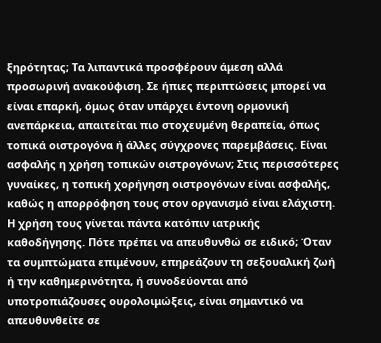ξηρότητας; Τα λιπαντικά προσφέρουν άμεση αλλά προσωρινή ανακούφιση. Σε ήπιες περιπτώσεις μπορεί να είναι επαρκή, όμως όταν υπάρχει έντονη ορμονική ανεπάρκεια, απαιτείται πιο στοχευμένη θεραπεία, όπως τοπικά οιστρογόνα ή άλλες σύγχρονες παρεμβάσεις. Είναι ασφαλής η χρήση τοπικών οιστρογόνων; Στις περισσότερες γυναίκες, η τοπική χορήγηση οιστρογόνων είναι ασφαλής, καθώς η απορρόφηση τους στον οργανισμό είναι ελάχιστη. Η χρήση τους γίνεται πάντα κατόπιν ιατρικής καθοδήγησης. Πότε πρέπει να απευθυνθώ σε ειδικό; Όταν τα συμπτώματα επιμένουν, επηρεάζουν τη σεξουαλική ζωή ή την καθημερινότητα, ή συνοδεύονται από υποτροπιάζουσες ουρολοιμώξεις, είναι σημαντικό να απευθυνθείτε σε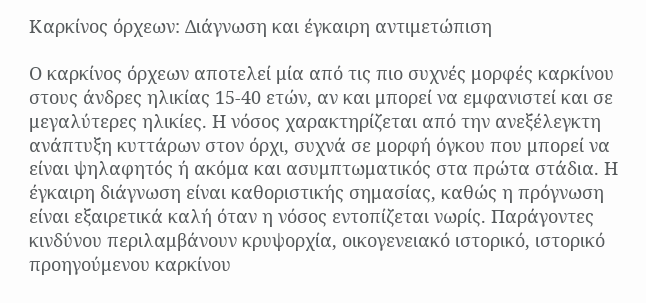Καρκίνος όρχεων: Διάγνωση και έγκαιρη αντιμετώπιση

Ο καρκίνος όρχεων αποτελεί μία από τις πιο συχνές μορφές καρκίνου στους άνδρες ηλικίας 15-40 ετών, αν και μπορεί να εμφανιστεί και σε μεγαλύτερες ηλικίες. Η νόσος χαρακτηρίζεται από την ανεξέλεγκτη ανάπτυξη κυττάρων στον όρχι, συχνά σε μορφή όγκου που μπορεί να είναι ψηλαφητός ή ακόμα και ασυμπτωματικός στα πρώτα στάδια. Η έγκαιρη διάγνωση είναι καθοριστικής σημασίας, καθώς η πρόγνωση είναι εξαιρετικά καλή όταν η νόσος εντοπίζεται νωρίς. Παράγοντες κινδύνου περιλαμβάνουν κρυψορχία, οικογενειακό ιστορικό, ιστορικό προηγούμενου καρκίνου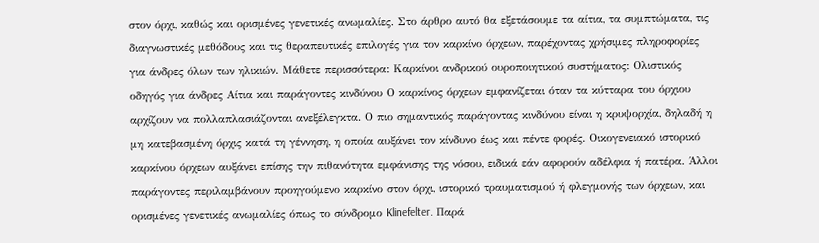στον όρχι, καθώς και ορισμένες γενετικές ανωμαλίες. Στο άρθρο αυτό θα εξετάσουμε τα αίτια, τα συμπτώματα, τις διαγνωστικές μεθόδους και τις θεραπευτικές επιλογές για τον καρκίνο όρχεων, παρέχοντας χρήσιμες πληροφορίες για άνδρες όλων των ηλικιών. Μάθετε περισσότερα: Καρκίνοι ανδρικού ουροποιητικού συστήματος: Ολιστικός οδηγός για άνδρες Αίτια και παράγοντες κινδύνου Ο καρκίνος όρχεων εμφανίζεται όταν τα κύτταρα του όρχιου αρχίζουν να πολλαπλασιάζονται ανεξέλεγκτα. Ο πιο σημαντικός παράγοντας κινδύνου είναι η κρυψορχία, δηλαδή η μη κατεβασμένη όρχις κατά τη γέννηση, η οποία αυξάνει τον κίνδυνο έως και πέντε φορές. Οικογενειακό ιστορικό καρκίνου όρχεων αυξάνει επίσης την πιθανότητα εμφάνισης της νόσου, ειδικά εάν αφορούν αδέλφια ή πατέρα. Άλλοι παράγοντες περιλαμβάνουν προηγούμενο καρκίνο στον όρχι, ιστορικό τραυματισμού ή φλεγμονής των όρχεων, και ορισμένες γενετικές ανωμαλίες όπως το σύνδρομο Klinefelter. Παρά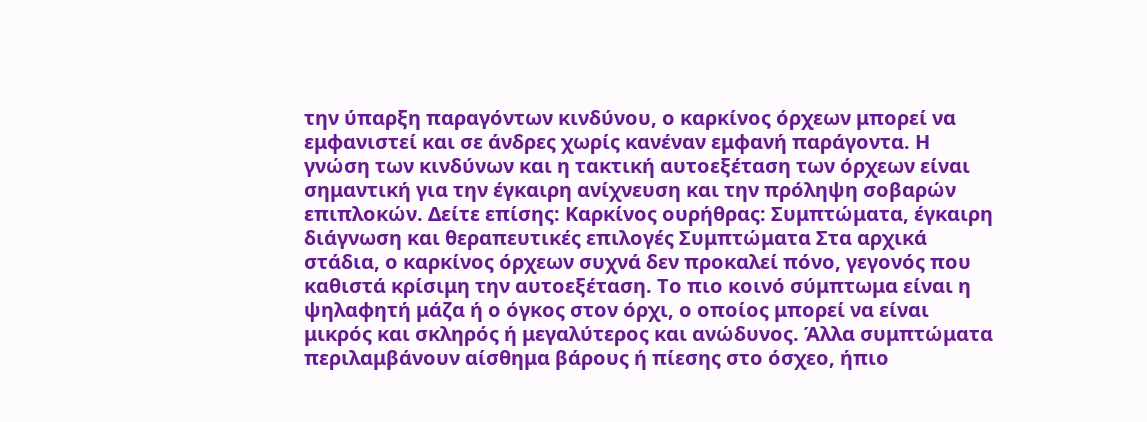την ύπαρξη παραγόντων κινδύνου, ο καρκίνος όρχεων μπορεί να εμφανιστεί και σε άνδρες χωρίς κανέναν εμφανή παράγοντα. Η γνώση των κινδύνων και η τακτική αυτοεξέταση των όρχεων είναι σημαντική για την έγκαιρη ανίχνευση και την πρόληψη σοβαρών επιπλοκών. Δείτε επίσης: Καρκίνος ουρήθρας: Συμπτώματα, έγκαιρη διάγνωση και θεραπευτικές επιλογές Συμπτώματα Στα αρχικά στάδια, ο καρκίνος όρχεων συχνά δεν προκαλεί πόνο, γεγονός που καθιστά κρίσιμη την αυτοεξέταση. Το πιο κοινό σύμπτωμα είναι η ψηλαφητή μάζα ή ο όγκος στον όρχι, ο οποίος μπορεί να είναι μικρός και σκληρός ή μεγαλύτερος και ανώδυνος. Άλλα συμπτώματα περιλαμβάνουν αίσθημα βάρους ή πίεσης στο όσχεο, ήπιο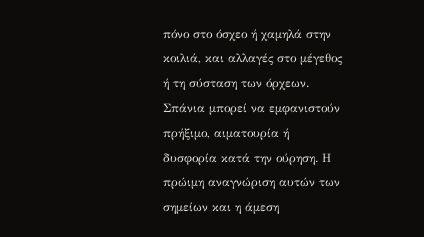πόνο στο όσχεο ή χαμηλά στην κοιλιά, και αλλαγές στο μέγεθος ή τη σύσταση των όρχεων. Σπάνια μπορεί να εμφανιστούν πρήξιμο, αιματουρία ή δυσφορία κατά την ούρηση. Η πρώιμη αναγνώριση αυτών των σημείων και η άμεση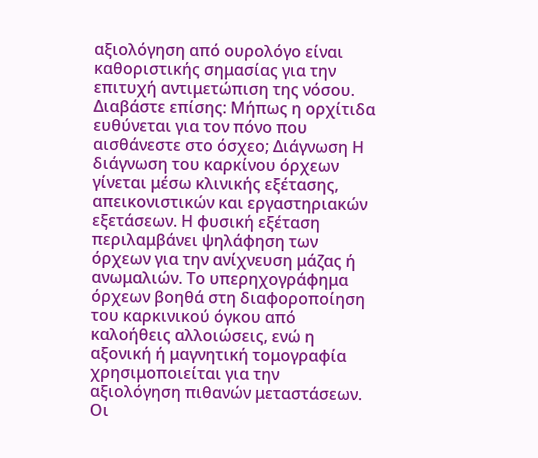αξιολόγηση από ουρολόγο είναι καθοριστικής σημασίας για την επιτυχή αντιμετώπιση της νόσου. Διαβάστε επίσης: Μήπως η ορχίτιδα ευθύνεται για τον πόνο που αισθάνεστε στο όσχεο; Διάγνωση Η διάγνωση του καρκίνου όρχεων γίνεται μέσω κλινικής εξέτασης, απεικονιστικών και εργαστηριακών εξετάσεων. Η φυσική εξέταση περιλαμβάνει ψηλάφηση των όρχεων για την ανίχνευση μάζας ή ανωμαλιών. Το υπερηχογράφημα όρχεων βοηθά στη διαφοροποίηση του καρκινικού όγκου από καλοήθεις αλλοιώσεις, ενώ η αξονική ή μαγνητική τομογραφία χρησιμοποιείται για την αξιολόγηση πιθανών μεταστάσεων. Οι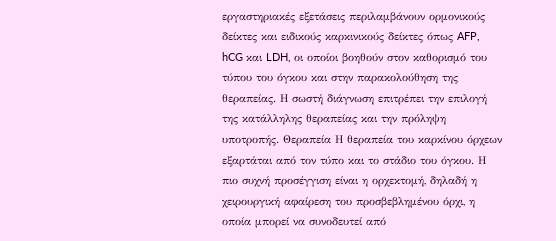εργαστηριακές εξετάσεις περιλαμβάνουν ορμονικούς δείκτες και ειδικούς καρκινικούς δείκτες όπως AFP, hCG και LDH, οι οποίοι βοηθούν στον καθορισμό του τύπου του όγκου και στην παρακολούθηση της θεραπείας. Η σωστή διάγνωση επιτρέπει την επιλογή της κατάλληλης θεραπείας και την πρόληψη υποτροπής. Θεραπεία Η θεραπεία του καρκίνου όρχεων εξαρτάται από τον τύπο και το στάδιο του όγκου. Η πιο συχνή προσέγγιση είναι η ορχεκτομή, δηλαδή η χειρουργική αφαίρεση του προσβεβλημένου όρχι, η οποία μπορεί να συνοδευτεί από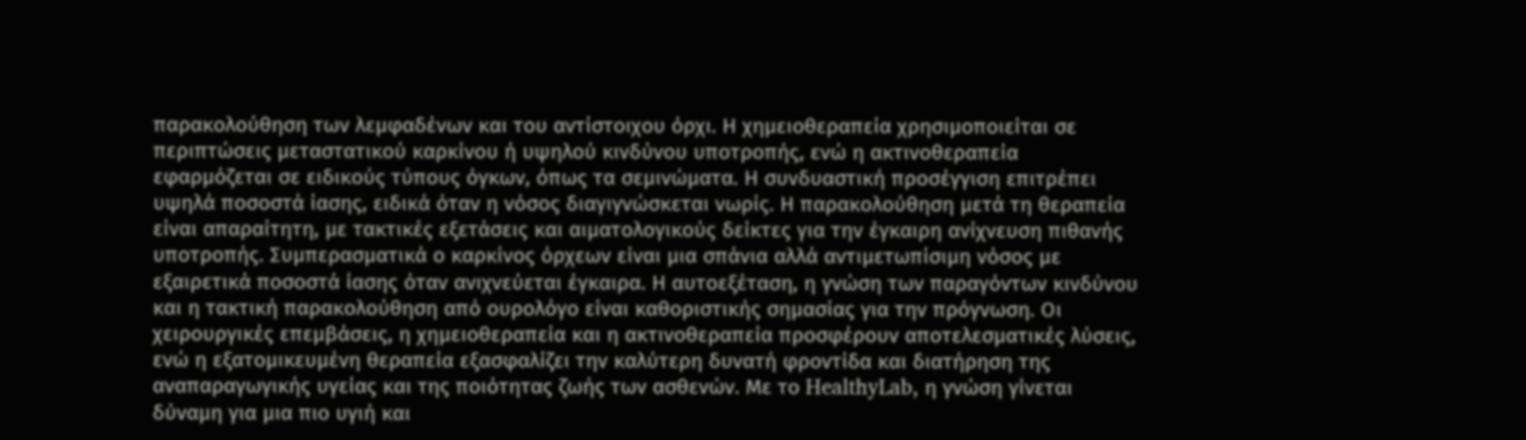παρακολούθηση των λεμφαδένων και του αντίστοιχου όρχι. Η χημειοθεραπεία χρησιμοποιείται σε περιπτώσεις μεταστατικού καρκίνου ή υψηλού κινδύνου υποτροπής, ενώ η ακτινοθεραπεία εφαρμόζεται σε ειδικούς τύπους όγκων, όπως τα σεμινώματα. Η συνδυαστική προσέγγιση επιτρέπει υψηλά ποσοστά ίασης, ειδικά όταν η νόσος διαγιγνώσκεται νωρίς. Η παρακολούθηση μετά τη θεραπεία είναι απαραίτητη, με τακτικές εξετάσεις και αιματολογικούς δείκτες για την έγκαιρη ανίχνευση πιθανής υποτροπής. Συμπερασματικά ο καρκίνος όρχεων είναι μια σπάνια αλλά αντιμετωπίσιμη νόσος με εξαιρετικά ποσοστά ίασης όταν ανιχνεύεται έγκαιρα. Η αυτοεξέταση, η γνώση των παραγόντων κινδύνου και η τακτική παρακολούθηση από ουρολόγο είναι καθοριστικής σημασίας για την πρόγνωση. Οι χειρουργικές επεμβάσεις, η χημειοθεραπεία και η ακτινοθεραπεία προσφέρουν αποτελεσματικές λύσεις, ενώ η εξατομικευμένη θεραπεία εξασφαλίζει την καλύτερη δυνατή φροντίδα και διατήρηση της αναπαραγωγικής υγείας και της ποιότητας ζωής των ασθενών. Με το HealthyLab, η γνώση γίνεται δύναμη για μια πιο υγιή και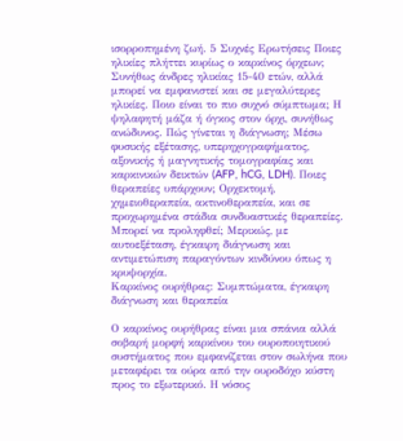ισορροπημένη ζωή. 5 Συχνές Ερωτήσεις Ποιες ηλικίες πλήττει κυρίως ο καρκίνος όρχεων; Συνήθως άνδρες ηλικίας 15-40 ετών, αλλά μπορεί να εμφανιστεί και σε μεγαλύτερες ηλικίες. Ποιο είναι το πιο συχνό σύμπτωμα; Η ψηλαφητή μάζα ή όγκος στον όρχι, συνήθως ανώδυνος. Πώς γίνεται η διάγνωση; Μέσω φυσικής εξέτασης, υπερηχογραφήματος, αξονικής ή μαγνητικής τομογραφίας και καρκινικών δεικτών (AFP, hCG, LDH). Ποιες θεραπείες υπάρχουν; Ορχεκτομή, χημειοθεραπεία, ακτινοθεραπεία, και σε προχωρημένα στάδια συνδυαστικές θεραπείες. Μπορεί να προληφθεί; Μερικώς, με αυτοεξέταση, έγκαιρη διάγνωση και αντιμετώπιση παραγόντων κινδύνου όπως η κρυψορχία.
Καρκίνος ουρήθρας: Συμπτώματα, έγκαιρη διάγνωση και θεραπεία

Ο καρκίνος ουρήθρας είναι μια σπάνια αλλά σοβαρή μορφή καρκίνου του ουροποιητικού συστήματος που εμφανίζεται στον σωλήνα που μεταφέρει τα ούρα από την ουροδόχο κύστη προς το εξωτερικό. Η νόσος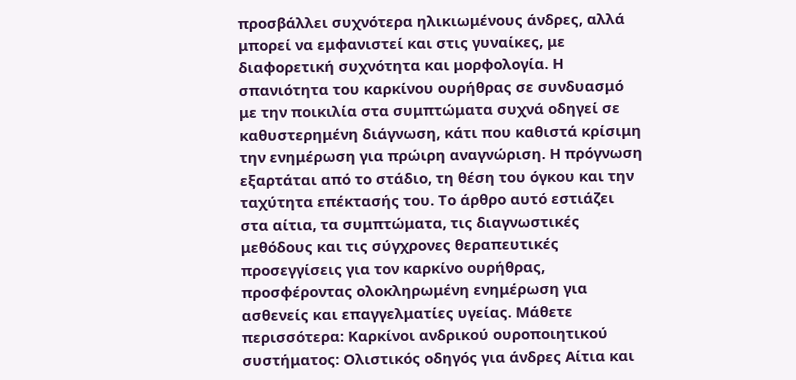προσβάλλει συχνότερα ηλικιωμένους άνδρες, αλλά μπορεί να εμφανιστεί και στις γυναίκες, με διαφορετική συχνότητα και μορφολογία. Η σπανιότητα του καρκίνου ουρήθρας σε συνδυασμό με την ποικιλία στα συμπτώματα συχνά οδηγεί σε καθυστερημένη διάγνωση, κάτι που καθιστά κρίσιμη την ενημέρωση για πρώιρη αναγνώριση. Η πρόγνωση εξαρτάται από το στάδιο, τη θέση του όγκου και την ταχύτητα επέκτασής του. Το άρθρο αυτό εστιάζει στα αίτια, τα συμπτώματα, τις διαγνωστικές μεθόδους και τις σύγχρονες θεραπευτικές προσεγγίσεις για τον καρκίνο ουρήθρας, προσφέροντας ολοκληρωμένη ενημέρωση για ασθενείς και επαγγελματίες υγείας. Μάθετε περισσότερα: Καρκίνοι ανδρικού ουροποιητικού συστήματος: Ολιστικός οδηγός για άνδρες Αίτια και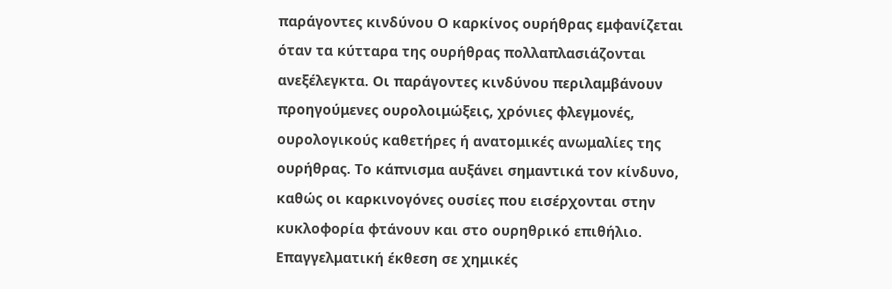παράγοντες κινδύνου Ο καρκίνος ουρήθρας εμφανίζεται όταν τα κύτταρα της ουρήθρας πολλαπλασιάζονται ανεξέλεγκτα. Οι παράγοντες κινδύνου περιλαμβάνουν προηγούμενες ουρολοιμώξεις, χρόνιες φλεγμονές, ουρολογικούς καθετήρες ή ανατομικές ανωμαλίες της ουρήθρας. Το κάπνισμα αυξάνει σημαντικά τον κίνδυνο, καθώς οι καρκινογόνες ουσίες που εισέρχονται στην κυκλοφορία φτάνουν και στο ουρηθρικό επιθήλιο. Επαγγελματική έκθεση σε χημικές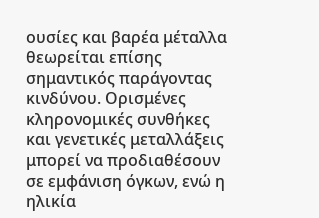ουσίες και βαρέα μέταλλα θεωρείται επίσης σημαντικός παράγοντας κινδύνου. Ορισμένες κληρονομικές συνθήκες και γενετικές μεταλλάξεις μπορεί να προδιαθέσουν σε εμφάνιση όγκων, ενώ η ηλικία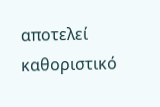αποτελεί καθοριστικό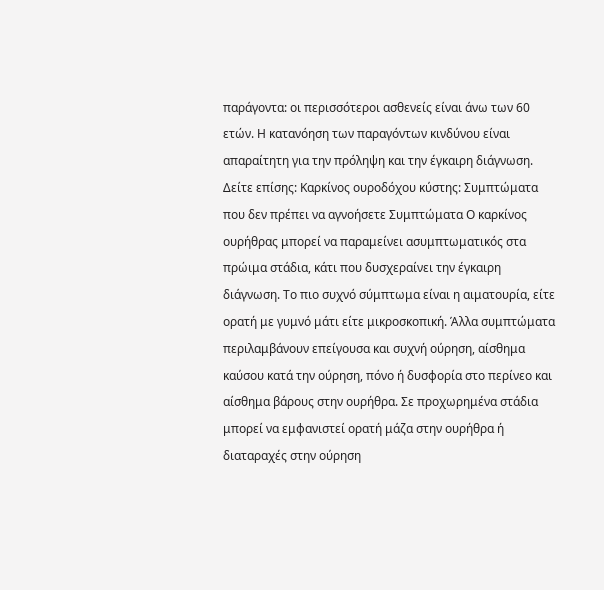παράγοντα: οι περισσότεροι ασθενείς είναι άνω των 60 ετών. Η κατανόηση των παραγόντων κινδύνου είναι απαραίτητη για την πρόληψη και την έγκαιρη διάγνωση. Δείτε επίσης: Καρκίνος ουροδόχου κύστης: Συμπτώματα που δεν πρέπει να αγνοήσετε Συμπτώματα Ο καρκίνος ουρήθρας μπορεί να παραμείνει ασυμπτωματικός στα πρώιμα στάδια, κάτι που δυσχεραίνει την έγκαιρη διάγνωση. Το πιο συχνό σύμπτωμα είναι η αιματουρία, είτε ορατή με γυμνό μάτι είτε μικροσκοπική. Άλλα συμπτώματα περιλαμβάνουν επείγουσα και συχνή ούρηση, αίσθημα καύσου κατά την ούρηση, πόνο ή δυσφορία στο περίνεο και αίσθημα βάρους στην ουρήθρα. Σε προχωρημένα στάδια μπορεί να εμφανιστεί ορατή μάζα στην ουρήθρα ή διαταραχές στην ούρηση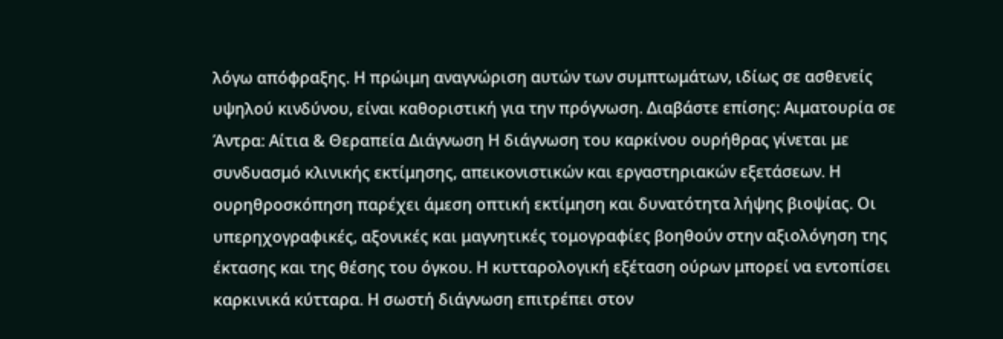λόγω απόφραξης. Η πρώιμη αναγνώριση αυτών των συμπτωμάτων, ιδίως σε ασθενείς υψηλού κινδύνου, είναι καθοριστική για την πρόγνωση. Διαβάστε επίσης: Αιματουρία σε Άντρα: Αίτια & Θεραπεία Διάγνωση Η διάγνωση του καρκίνου ουρήθρας γίνεται με συνδυασμό κλινικής εκτίμησης, απεικονιστικών και εργαστηριακών εξετάσεων. Η ουρηθροσκόπηση παρέχει άμεση οπτική εκτίμηση και δυνατότητα λήψης βιοψίας. Οι υπερηχογραφικές, αξονικές και μαγνητικές τομογραφίες βοηθούν στην αξιολόγηση της έκτασης και της θέσης του όγκου. Η κυτταρολογική εξέταση ούρων μπορεί να εντοπίσει καρκινικά κύτταρα. Η σωστή διάγνωση επιτρέπει στον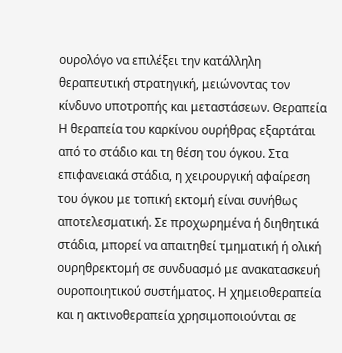ουρολόγο να επιλέξει την κατάλληλη θεραπευτική στρατηγική, μειώνοντας τον κίνδυνο υποτροπής και μεταστάσεων. Θεραπεία Η θεραπεία του καρκίνου ουρήθρας εξαρτάται από το στάδιο και τη θέση του όγκου. Στα επιφανειακά στάδια, η χειρουργική αφαίρεση του όγκου με τοπική εκτομή είναι συνήθως αποτελεσματική. Σε προχωρημένα ή διηθητικά στάδια, μπορεί να απαιτηθεί τμηματική ή ολική ουρηθρεκτομή σε συνδυασμό με ανακατασκευή ουροποιητικού συστήματος. Η χημειοθεραπεία και η ακτινοθεραπεία χρησιμοποιούνται σε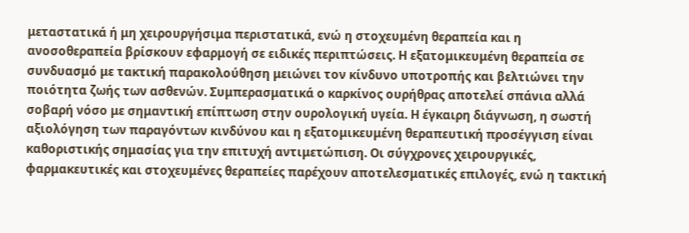μεταστατικά ή μη χειρουργήσιμα περιστατικά, ενώ η στοχευμένη θεραπεία και η ανοσοθεραπεία βρίσκουν εφαρμογή σε ειδικές περιπτώσεις. Η εξατομικευμένη θεραπεία σε συνδυασμό με τακτική παρακολούθηση μειώνει τον κίνδυνο υποτροπής και βελτιώνει την ποιότητα ζωής των ασθενών. Συμπερασματικά ο καρκίνος ουρήθρας αποτελεί σπάνια αλλά σοβαρή νόσο με σημαντική επίπτωση στην ουρολογική υγεία. Η έγκαιρη διάγνωση, η σωστή αξιολόγηση των παραγόντων κινδύνου και η εξατομικευμένη θεραπευτική προσέγγιση είναι καθοριστικής σημασίας για την επιτυχή αντιμετώπιση. Οι σύγχρονες χειρουργικές, φαρμακευτικές και στοχευμένες θεραπείες παρέχουν αποτελεσματικές επιλογές, ενώ η τακτική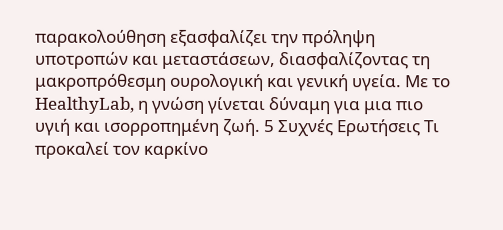παρακολούθηση εξασφαλίζει την πρόληψη υποτροπών και μεταστάσεων, διασφαλίζοντας τη μακροπρόθεσμη ουρολογική και γενική υγεία. Με το HealthyLab, η γνώση γίνεται δύναμη για μια πιο υγιή και ισορροπημένη ζωή. 5 Συχνές Ερωτήσεις Τι προκαλεί τον καρκίνο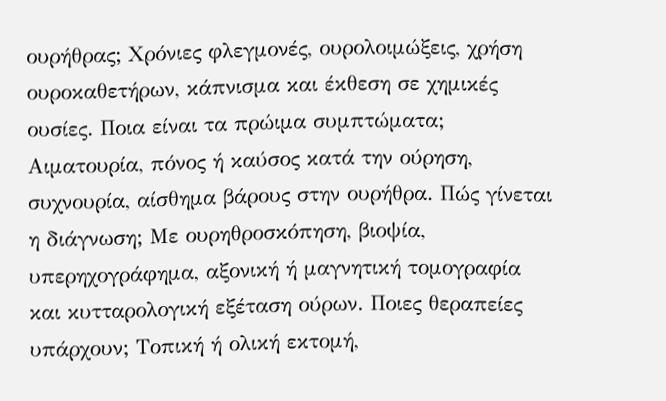ουρήθρας; Χρόνιες φλεγμονές, ουρολοιμώξεις, χρήση ουροκαθετήρων, κάπνισμα και έκθεση σε χημικές ουσίες. Ποια είναι τα πρώιμα συμπτώματα; Αιματουρία, πόνος ή καύσος κατά την ούρηση, συχνουρία, αίσθημα βάρους στην ουρήθρα. Πώς γίνεται η διάγνωση; Με ουρηθροσκόπηση, βιοψία, υπερηχογράφημα, αξονική ή μαγνητική τομογραφία και κυτταρολογική εξέταση ούρων. Ποιες θεραπείες υπάρχουν; Τοπική ή ολική εκτομή,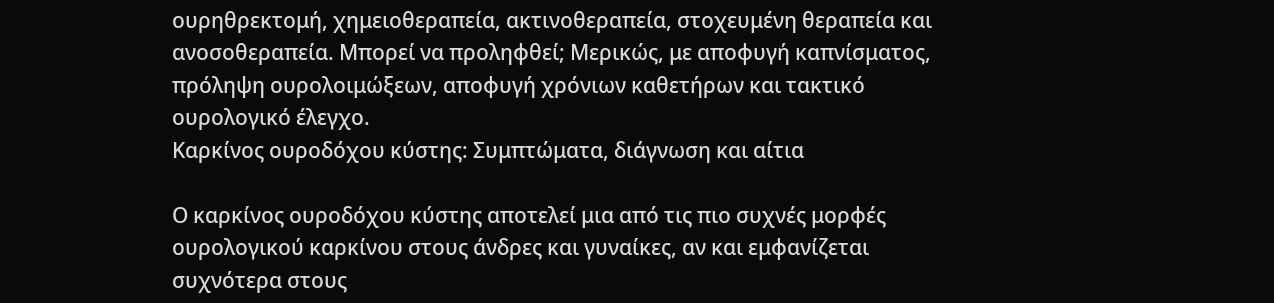ουρηθρεκτομή, χημειοθεραπεία, ακτινοθεραπεία, στοχευμένη θεραπεία και ανοσοθεραπεία. Μπορεί να προληφθεί; Μερικώς, με αποφυγή καπνίσματος, πρόληψη ουρολοιμώξεων, αποφυγή χρόνιων καθετήρων και τακτικό ουρολογικό έλεγχο.
Καρκίνος ουροδόχου κύστης: Συμπτώματα, διάγνωση και αίτια

Ο καρκίνος ουροδόχου κύστης αποτελεί μια από τις πιο συχνές μορφές ουρολογικού καρκίνου στους άνδρες και γυναίκες, αν και εμφανίζεται συχνότερα στους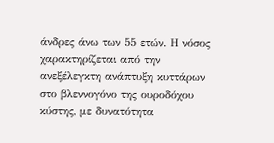άνδρες άνω των 55 ετών. Η νόσος χαρακτηρίζεται από την ανεξέλεγκτη ανάπτυξη κυττάρων στο βλεννογόνο της ουροδόχου κύστης, με δυνατότητα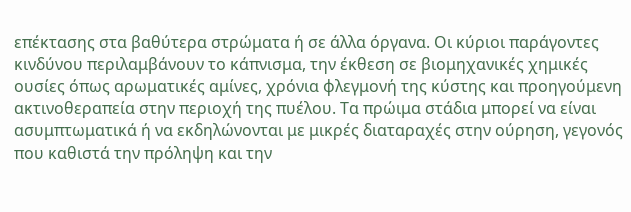επέκτασης στα βαθύτερα στρώματα ή σε άλλα όργανα. Οι κύριοι παράγοντες κινδύνου περιλαμβάνουν το κάπνισμα, την έκθεση σε βιομηχανικές χημικές ουσίες όπως αρωματικές αμίνες, χρόνια φλεγμονή της κύστης και προηγούμενη ακτινοθεραπεία στην περιοχή της πυέλου. Τα πρώιμα στάδια μπορεί να είναι ασυμπτωματικά ή να εκδηλώνονται με μικρές διαταραχές στην ούρηση, γεγονός που καθιστά την πρόληψη και την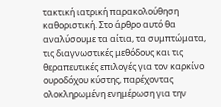τακτική ιατρική παρακολούθηση καθοριστική. Στο άρθρο αυτό θα αναλύσουμε τα αίτια, τα συμπτώματα, τις διαγνωστικές μεθόδους και τις θεραπευτικές επιλογές για τον καρκίνο ουροδόχου κύστης, παρέχοντας ολοκληρωμένη ενημέρωση για την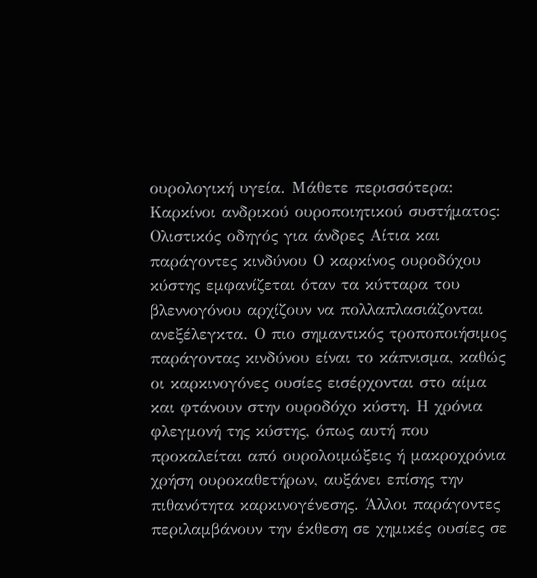ουρολογική υγεία. Μάθετε περισσότερα: Καρκίνοι ανδρικού ουροποιητικού συστήματος: Ολιστικός οδηγός για άνδρες Αίτια και παράγοντες κινδύνου Ο καρκίνος ουροδόχου κύστης εμφανίζεται όταν τα κύτταρα του βλεννογόνου αρχίζουν να πολλαπλασιάζονται ανεξέλεγκτα. Ο πιο σημαντικός τροποποιήσιμος παράγοντας κινδύνου είναι το κάπνισμα, καθώς οι καρκινογόνες ουσίες εισέρχονται στο αίμα και φτάνουν στην ουροδόχο κύστη. Η χρόνια φλεγμονή της κύστης, όπως αυτή που προκαλείται από ουρολοιμώξεις ή μακροχρόνια χρήση ουροκαθετήρων, αυξάνει επίσης την πιθανότητα καρκινογένεσης. Άλλοι παράγοντες περιλαμβάνουν την έκθεση σε χημικές ουσίες σε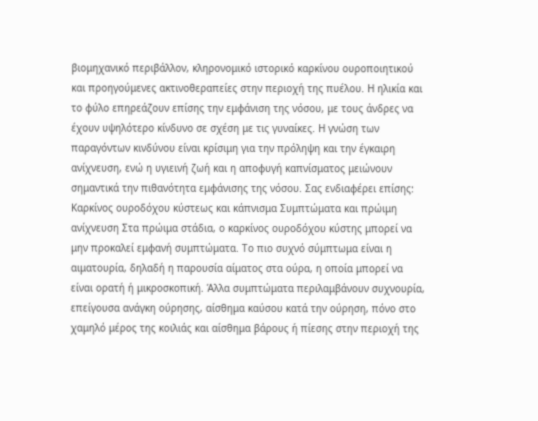βιομηχανικό περιβάλλον, κληρονομικό ιστορικό καρκίνου ουροποιητικού και προηγούμενες ακτινοθεραπείες στην περιοχή της πυέλου. Η ηλικία και το φύλο επηρεάζουν επίσης την εμφάνιση της νόσου, με τους άνδρες να έχουν υψηλότερο κίνδυνο σε σχέση με τις γυναίκες. Η γνώση των παραγόντων κινδύνου είναι κρίσιμη για την πρόληψη και την έγκαιρη ανίχνευση, ενώ η υγιεινή ζωή και η αποφυγή καπνίσματος μειώνουν σημαντικά την πιθανότητα εμφάνισης της νόσου. Σας ενδιαφέρει επίσης: Καρκίνος ουροδόχου κύστεως και κάπνισμα Συμπτώματα και πρώιμη ανίχνευση Στα πρώιμα στάδια, ο καρκίνος ουροδόχου κύστης μπορεί να μην προκαλεί εμφανή συμπτώματα. Το πιο συχνό σύμπτωμα είναι η αιματουρία, δηλαδή η παρουσία αίματος στα ούρα, η οποία μπορεί να είναι ορατή ή μικροσκοπική. Άλλα συμπτώματα περιλαμβάνουν συχνουρία, επείγουσα ανάγκη ούρησης, αίσθημα καύσου κατά την ούρηση, πόνο στο χαμηλό μέρος της κοιλιάς και αίσθημα βάρους ή πίεσης στην περιοχή της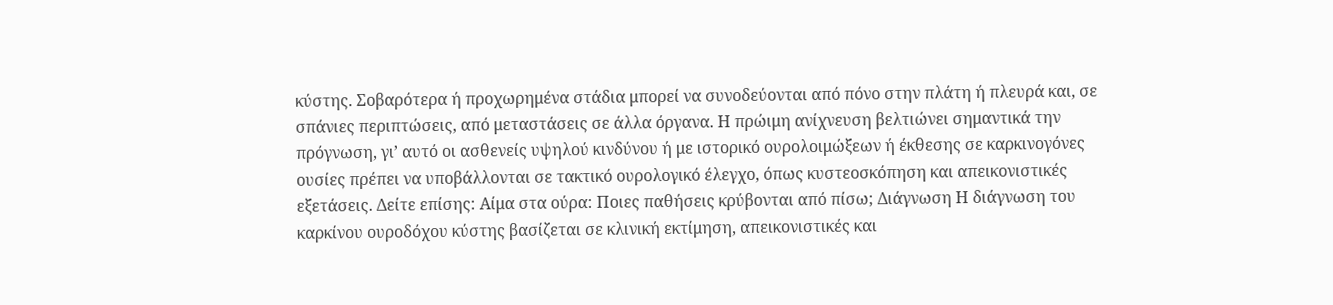κύστης. Σοβαρότερα ή προχωρημένα στάδια μπορεί να συνοδεύονται από πόνο στην πλάτη ή πλευρά και, σε σπάνιες περιπτώσεις, από μεταστάσεις σε άλλα όργανα. Η πρώιμη ανίχνευση βελτιώνει σημαντικά την πρόγνωση, γι’ αυτό οι ασθενείς υψηλού κινδύνου ή με ιστορικό ουρολοιμώξεων ή έκθεσης σε καρκινογόνες ουσίες πρέπει να υποβάλλονται σε τακτικό ουρολογικό έλεγχο, όπως κυστεοσκόπηση και απεικονιστικές εξετάσεις. Δείτε επίσης: Αίμα στα ούρα: Ποιες παθήσεις κρύβονται από πίσω; Διάγνωση Η διάγνωση του καρκίνου ουροδόχου κύστης βασίζεται σε κλινική εκτίμηση, απεικονιστικές και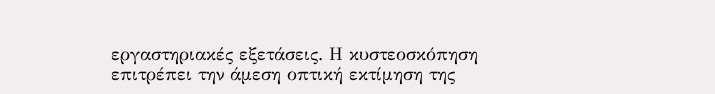εργαστηριακές εξετάσεις. Η κυστεοσκόπηση επιτρέπει την άμεση οπτική εκτίμηση της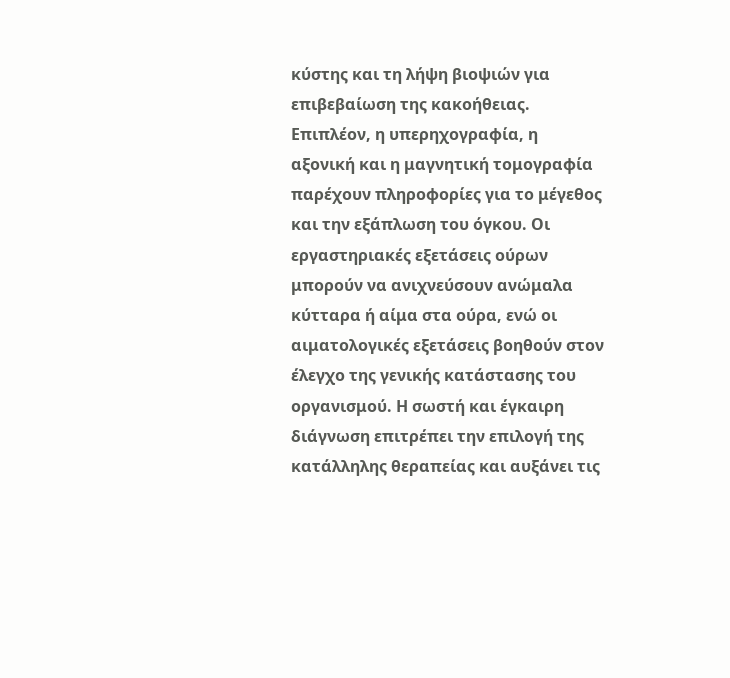κύστης και τη λήψη βιοψιών για επιβεβαίωση της κακοήθειας. Επιπλέον, η υπερηχογραφία, η αξονική και η μαγνητική τομογραφία παρέχουν πληροφορίες για το μέγεθος και την εξάπλωση του όγκου. Οι εργαστηριακές εξετάσεις ούρων μπορούν να ανιχνεύσουν ανώμαλα κύτταρα ή αίμα στα ούρα, ενώ οι αιματολογικές εξετάσεις βοηθούν στον έλεγχο της γενικής κατάστασης του οργανισμού. Η σωστή και έγκαιρη διάγνωση επιτρέπει την επιλογή της κατάλληλης θεραπείας και αυξάνει τις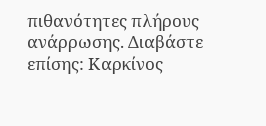πιθανότητες πλήρους ανάρρωσης. Διαβάστε επίσης: Καρκίνος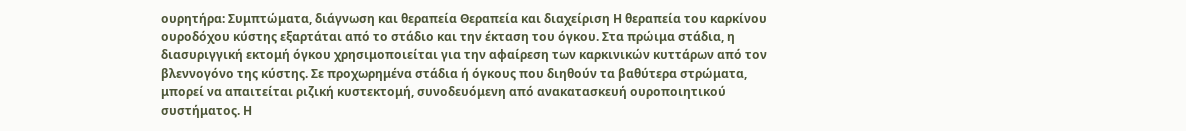ουρητήρα: Συμπτώματα, διάγνωση και θεραπεία Θεραπεία και διαχείριση Η θεραπεία του καρκίνου ουροδόχου κύστης εξαρτάται από το στάδιο και την έκταση του όγκου. Στα πρώιμα στάδια, η διασυριγγική εκτομή όγκου χρησιμοποιείται για την αφαίρεση των καρκινικών κυττάρων από τον βλεννογόνο της κύστης. Σε προχωρημένα στάδια ή όγκους που διηθούν τα βαθύτερα στρώματα, μπορεί να απαιτείται ριζική κυστεκτομή, συνοδευόμενη από ανακατασκευή ουροποιητικού συστήματος. Η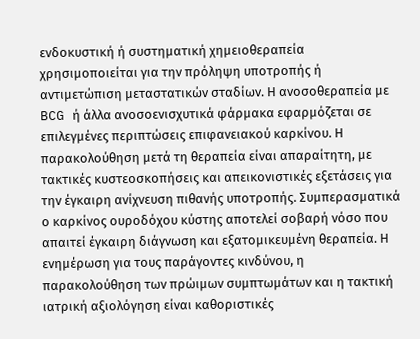ενδοκυστική ή συστηματική χημειοθεραπεία χρησιμοποιείται για την πρόληψη υποτροπής ή αντιμετώπιση μεταστατικών σταδίων. Η ανοσοθεραπεία με BCG ή άλλα ανοσοενισχυτικά φάρμακα εφαρμόζεται σε επιλεγμένες περιπτώσεις επιφανειακού καρκίνου. Η παρακολούθηση μετά τη θεραπεία είναι απαραίτητη, με τακτικές κυστεοσκοπήσεις και απεικονιστικές εξετάσεις για την έγκαιρη ανίχνευση πιθανής υποτροπής. Συμπερασματικά ο καρκίνος ουροδόχου κύστης αποτελεί σοβαρή νόσο που απαιτεί έγκαιρη διάγνωση και εξατομικευμένη θεραπεία. Η ενημέρωση για τους παράγοντες κινδύνου, η παρακολούθηση των πρώιμων συμπτωμάτων και η τακτική ιατρική αξιολόγηση είναι καθοριστικές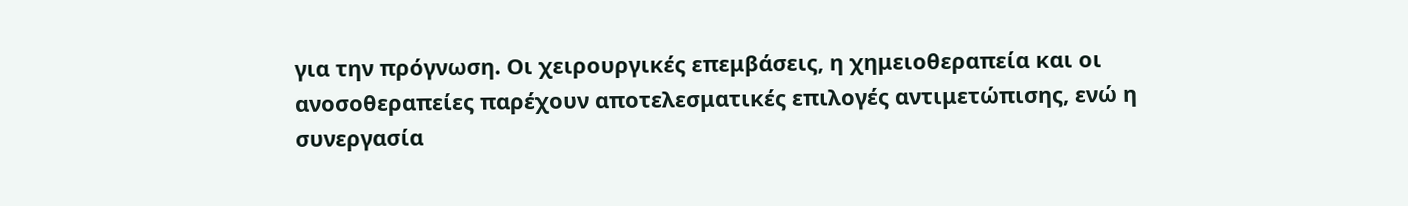για την πρόγνωση. Οι χειρουργικές επεμβάσεις, η χημειοθεραπεία και οι ανοσοθεραπείες παρέχουν αποτελεσματικές επιλογές αντιμετώπισης, ενώ η συνεργασία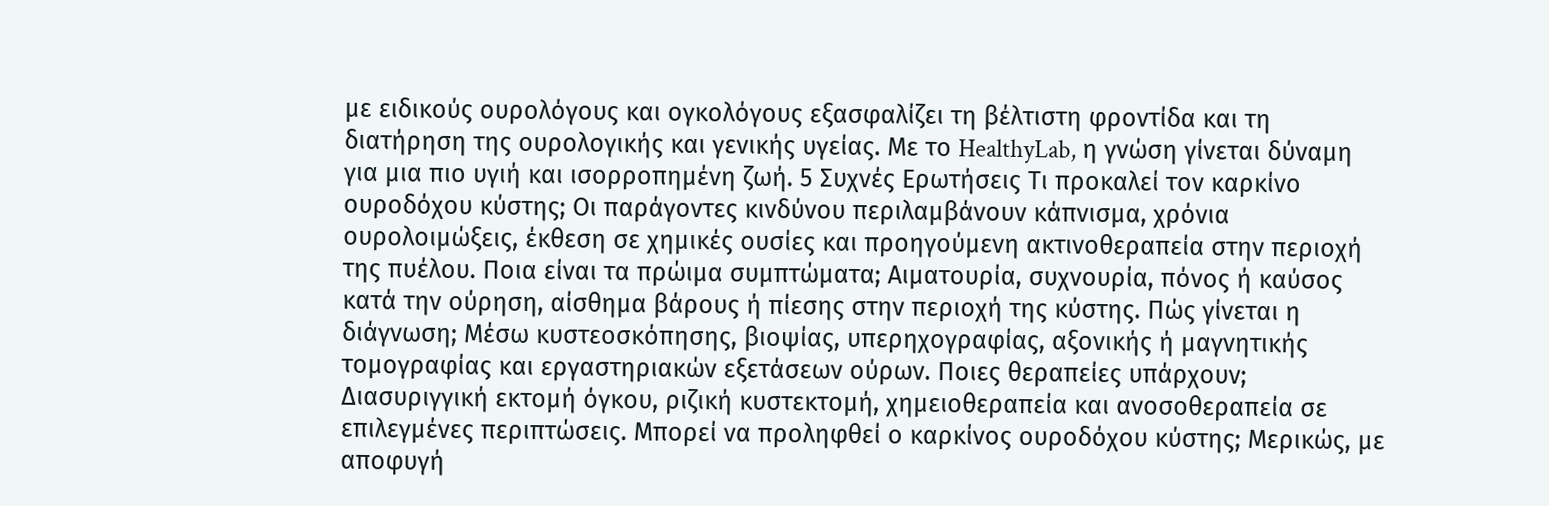με ειδικούς ουρολόγους και ογκολόγους εξασφαλίζει τη βέλτιστη φροντίδα και τη διατήρηση της ουρολογικής και γενικής υγείας. Με το HealthyLab, η γνώση γίνεται δύναμη για μια πιο υγιή και ισορροπημένη ζωή. 5 Συχνές Ερωτήσεις Τι προκαλεί τον καρκίνο ουροδόχου κύστης; Οι παράγοντες κινδύνου περιλαμβάνουν κάπνισμα, χρόνια ουρολοιμώξεις, έκθεση σε χημικές ουσίες και προηγούμενη ακτινοθεραπεία στην περιοχή της πυέλου. Ποια είναι τα πρώιμα συμπτώματα; Αιματουρία, συχνουρία, πόνος ή καύσος κατά την ούρηση, αίσθημα βάρους ή πίεσης στην περιοχή της κύστης. Πώς γίνεται η διάγνωση; Μέσω κυστεοσκόπησης, βιοψίας, υπερηχογραφίας, αξονικής ή μαγνητικής τομογραφίας και εργαστηριακών εξετάσεων ούρων. Ποιες θεραπείες υπάρχουν; Διασυριγγική εκτομή όγκου, ριζική κυστεκτομή, χημειοθεραπεία και ανοσοθεραπεία σε επιλεγμένες περιπτώσεις. Μπορεί να προληφθεί ο καρκίνος ουροδόχου κύστης; Μερικώς, με αποφυγή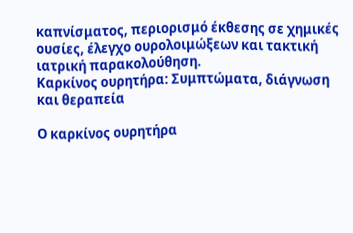καπνίσματος, περιορισμό έκθεσης σε χημικές ουσίες, έλεγχο ουρολοιμώξεων και τακτική ιατρική παρακολούθηση.
Καρκίνος ουρητήρα: Συμπτώματα, διάγνωση και θεραπεία

Ο καρκίνος ουρητήρα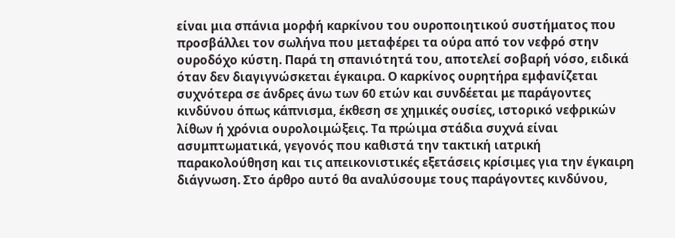είναι μια σπάνια μορφή καρκίνου του ουροποιητικού συστήματος που προσβάλλει τον σωλήνα που μεταφέρει τα ούρα από τον νεφρό στην ουροδόχο κύστη. Παρά τη σπανιότητά του, αποτελεί σοβαρή νόσο, ειδικά όταν δεν διαγιγνώσκεται έγκαιρα. Ο καρκίνος ουρητήρα εμφανίζεται συχνότερα σε άνδρες άνω των 60 ετών και συνδέεται με παράγοντες κινδύνου όπως κάπνισμα, έκθεση σε χημικές ουσίες, ιστορικό νεφρικών λίθων ή χρόνια ουρολοιμώξεις. Τα πρώιμα στάδια συχνά είναι ασυμπτωματικά, γεγονός που καθιστά την τακτική ιατρική παρακολούθηση και τις απεικονιστικές εξετάσεις κρίσιμες για την έγκαιρη διάγνωση. Στο άρθρο αυτό θα αναλύσουμε τους παράγοντες κινδύνου,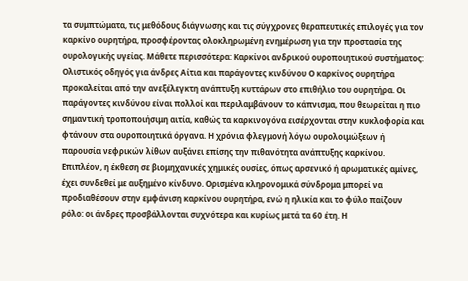τα συμπτώματα, τις μεθόδους διάγνωσης και τις σύγχρονες θεραπευτικές επιλογές για τον καρκίνο ουρητήρα, προσφέροντας ολοκληρωμένη ενημέρωση για την προστασία της ουρολογικής υγείας. Μάθετε περισσότερα: Καρκίνοι ανδρικού ουροποιητικού συστήματος: Ολιστικός οδηγός για άνδρες Αίτια και παράγοντες κινδύνου Ο καρκίνος ουρητήρα προκαλείται από την ανεξέλεγκτη ανάπτυξη κυττάρων στο επιθήλιο του ουρητήρα. Οι παράγοντες κινδύνου είναι πολλοί και περιλαμβάνουν το κάπνισμα, που θεωρείται η πιο σημαντική τροποποιήσιμη αιτία, καθώς τα καρκινογόνα εισέρχονται στην κυκλοφορία και φτάνουν στα ουροποιητικά όργανα. Η χρόνια φλεγμονή λόγω ουρολοιμώξεων ή παρουσία νεφρικών λίθων αυξάνει επίσης την πιθανότητα ανάπτυξης καρκίνου. Επιπλέον, η έκθεση σε βιομηχανικές χημικές ουσίες, όπως αρσενικό ή αρωματικές αμίνες, έχει συνδεθεί με αυξημένο κίνδυνο. Ορισμένα κληρονομικά σύνδρομα μπορεί να προδιαθέσουν στην εμφάνιση καρκίνου ουρητήρα, ενώ η ηλικία και το φύλο παίζουν ρόλο: οι άνδρες προσβάλλονται συχνότερα και κυρίως μετά τα 60 έτη. Η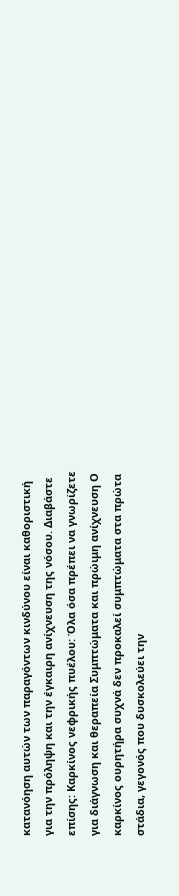κατανόηση αυτών των παραγόντων κινδύνου είναι καθοριστική για την πρόληψη και την έγκαιρη ανίχνευση της νόσου. Διαβάστε επίσης: Καρκίνος νεφρικής πυέλου: Όλα όσα πρέπει να γνωρίζετε για διάγνωση και θεραπεία Συμπτώματα και πρώιμη ανίχνευση Ο καρκίνος ουρητήρα συχνά δεν προκαλεί συμπτώματα στα πρώτα στάδια, γεγονός που δυσκολεύει την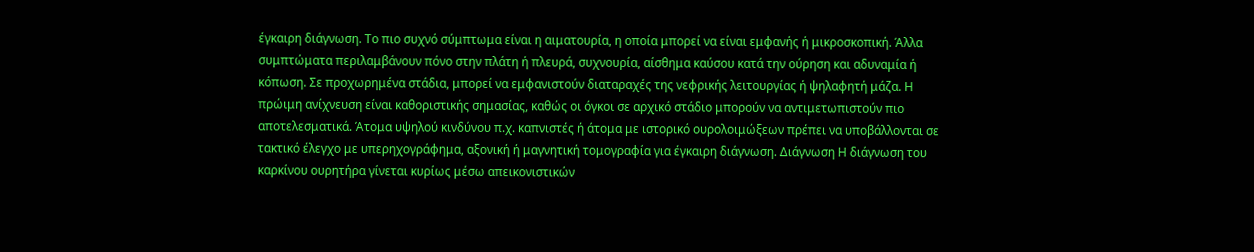έγκαιρη διάγνωση. Το πιο συχνό σύμπτωμα είναι η αιματουρία, η οποία μπορεί να είναι εμφανής ή μικροσκοπική. Άλλα συμπτώματα περιλαμβάνουν πόνο στην πλάτη ή πλευρά, συχνουρία, αίσθημα καύσου κατά την ούρηση και αδυναμία ή κόπωση. Σε προχωρημένα στάδια, μπορεί να εμφανιστούν διαταραχές της νεφρικής λειτουργίας ή ψηλαφητή μάζα. Η πρώιμη ανίχνευση είναι καθοριστικής σημασίας, καθώς οι όγκοι σε αρχικό στάδιο μπορούν να αντιμετωπιστούν πιο αποτελεσματικά. Άτομα υψηλού κινδύνου π.χ. καπνιστές ή άτομα με ιστορικό ουρολοιμώξεων πρέπει να υποβάλλονται σε τακτικό έλεγχο με υπερηχογράφημα, αξονική ή μαγνητική τομογραφία για έγκαιρη διάγνωση. Διάγνωση Η διάγνωση του καρκίνου ουρητήρα γίνεται κυρίως μέσω απεικονιστικών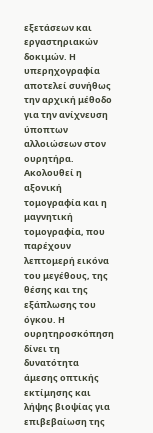εξετάσεων και εργαστηριακών δοκιμών. Η υπερηχογραφία αποτελεί συνήθως την αρχική μέθοδο για την ανίχνευση ύποπτων αλλοιώσεων στον ουρητήρα. Ακολουθεί η αξονική τομογραφία και η μαγνητική τομογραφία, που παρέχουν λεπτομερή εικόνα του μεγέθους, της θέσης και της εξάπλωσης του όγκου. Η ουρητηροσκόπηση δίνει τη δυνατότητα άμεσης οπτικής εκτίμησης και λήψης βιοψίας για επιβεβαίωση της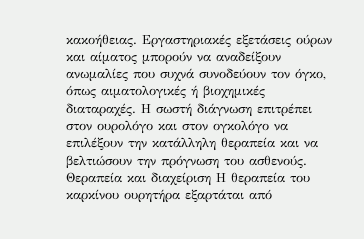κακοήθειας. Εργαστηριακές εξετάσεις ούρων και αίματος μπορούν να αναδείξουν ανωμαλίες που συχνά συνοδεύουν τον όγκο, όπως αιματολογικές ή βιοχημικές διαταραχές. Η σωστή διάγνωση επιτρέπει στον ουρολόγο και στον ογκολόγο να επιλέξουν την κατάλληλη θεραπεία και να βελτιώσουν την πρόγνωση του ασθενούς. Θεραπεία και διαχείριση Η θεραπεία του καρκίνου ουρητήρα εξαρτάται από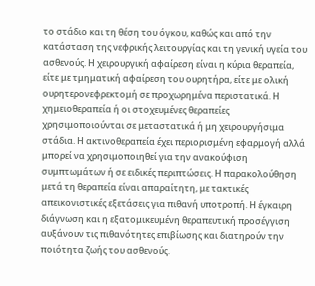το στάδιο και τη θέση του όγκου, καθώς και από την κατάσταση της νεφρικής λειτουργίας και τη γενική υγεία του ασθενούς. Η χειρουργική αφαίρεση είναι η κύρια θεραπεία, είτε με τμηματική αφαίρεση του ουρητήρα, είτε με ολική ουρητερονεφρεκτομή σε προχωρημένα περιστατικά. Η χημειοθεραπεία ή οι στοχευμένες θεραπείες χρησιμοποιούνται σε μεταστατικά ή μη χειρουργήσιμα στάδια. Η ακτινοθεραπεία έχει περιορισμένη εφαρμογή αλλά μπορεί να χρησιμοποιηθεί για την ανακούφιση συμπτωμάτων ή σε ειδικές περιπτώσεις. Η παρακολούθηση μετά τη θεραπεία είναι απαραίτητη, με τακτικές απεικονιστικές εξετάσεις για πιθανή υποτροπή. Η έγκαιρη διάγνωση και η εξατομικευμένη θεραπευτική προσέγγιση αυξάνουν τις πιθανότητες επιβίωσης και διατηρούν την ποιότητα ζωής του ασθενούς.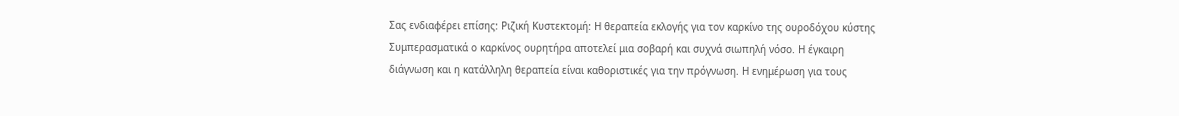Σας ενδιαφέρει επίσης: Ριζική Κυστεκτομή: Η θεραπεία εκλογής για τον καρκίνο της ουροδόχου κύστης Συμπερασματικά ο καρκίνος ουρητήρα αποτελεί μια σοβαρή και συχνά σιωπηλή νόσο. Η έγκαιρη διάγνωση και η κατάλληλη θεραπεία είναι καθοριστικές για την πρόγνωση. Η ενημέρωση για τους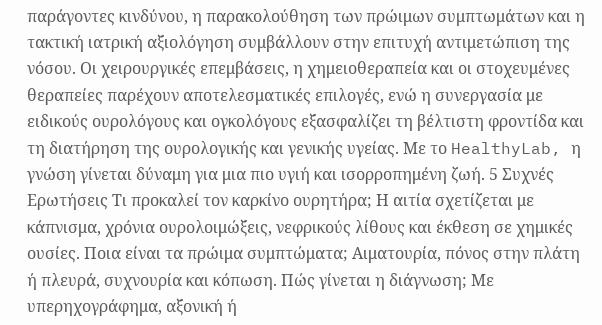παράγοντες κινδύνου, η παρακολούθηση των πρώιμων συμπτωμάτων και η τακτική ιατρική αξιολόγηση συμβάλλουν στην επιτυχή αντιμετώπιση της νόσου. Οι χειρουργικές επεμβάσεις, η χημειοθεραπεία και οι στοχευμένες θεραπείες παρέχουν αποτελεσματικές επιλογές, ενώ η συνεργασία με ειδικούς ουρολόγους και ογκολόγους εξασφαλίζει τη βέλτιστη φροντίδα και τη διατήρηση της ουρολογικής και γενικής υγείας. Με το HealthyLab, η γνώση γίνεται δύναμη για μια πιο υγιή και ισορροπημένη ζωή. 5 Συχνές Ερωτήσεις Τι προκαλεί τον καρκίνο ουρητήρα; Η αιτία σχετίζεται με κάπνισμα, χρόνια ουρολοιμώξεις, νεφρικούς λίθους και έκθεση σε χημικές ουσίες. Ποια είναι τα πρώιμα συμπτώματα; Αιματουρία, πόνος στην πλάτη ή πλευρά, συχνουρία και κόπωση. Πώς γίνεται η διάγνωση; Με υπερηχογράφημα, αξονική ή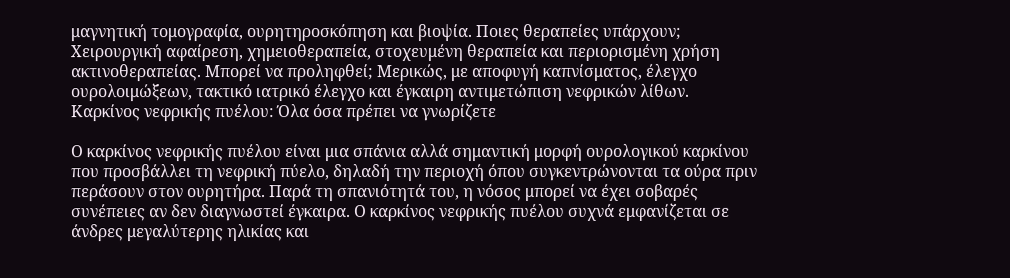μαγνητική τομογραφία, ουρητηροσκόπηση και βιοψία. Ποιες θεραπείες υπάρχουν; Χειρουργική αφαίρεση, χημειοθεραπεία, στοχευμένη θεραπεία και περιορισμένη χρήση ακτινοθεραπείας. Μπορεί να προληφθεί; Μερικώς, με αποφυγή καπνίσματος, έλεγχο ουρολοιμώξεων, τακτικό ιατρικό έλεγχο και έγκαιρη αντιμετώπιση νεφρικών λίθων.
Καρκίνος νεφρικής πυέλου: Όλα όσα πρέπει να γνωρίζετε

Ο καρκίνος νεφρικής πυέλου είναι μια σπάνια αλλά σημαντική μορφή ουρολογικού καρκίνου που προσβάλλει τη νεφρική πύελο, δηλαδή την περιοχή όπου συγκεντρώνονται τα ούρα πριν περάσουν στον ουρητήρα. Παρά τη σπανιότητά του, η νόσος μπορεί να έχει σοβαρές συνέπειες αν δεν διαγνωστεί έγκαιρα. Ο καρκίνος νεφρικής πυέλου συχνά εμφανίζεται σε άνδρες μεγαλύτερης ηλικίας και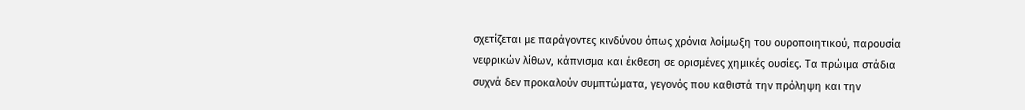σχετίζεται με παράγοντες κινδύνου όπως χρόνια λοίμωξη του ουροποιητικού, παρουσία νεφρικών λίθων, κάπνισμα και έκθεση σε ορισμένες χημικές ουσίες. Τα πρώιμα στάδια συχνά δεν προκαλούν συμπτώματα, γεγονός που καθιστά την πρόληψη και την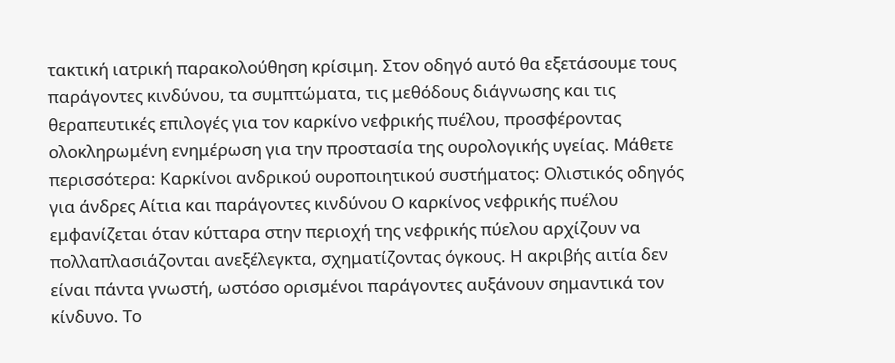τακτική ιατρική παρακολούθηση κρίσιμη. Στον οδηγό αυτό θα εξετάσουμε τους παράγοντες κινδύνου, τα συμπτώματα, τις μεθόδους διάγνωσης και τις θεραπευτικές επιλογές για τον καρκίνο νεφρικής πυέλου, προσφέροντας ολοκληρωμένη ενημέρωση για την προστασία της ουρολογικής υγείας. Μάθετε περισσότερα: Καρκίνοι ανδρικού ουροποιητικού συστήματος: Ολιστικός οδηγός για άνδρες Αίτια και παράγοντες κινδύνου Ο καρκίνος νεφρικής πυέλου εμφανίζεται όταν κύτταρα στην περιοχή της νεφρικής πύελου αρχίζουν να πολλαπλασιάζονται ανεξέλεγκτα, σχηματίζοντας όγκους. Η ακριβής αιτία δεν είναι πάντα γνωστή, ωστόσο ορισμένοι παράγοντες αυξάνουν σημαντικά τον κίνδυνο. Το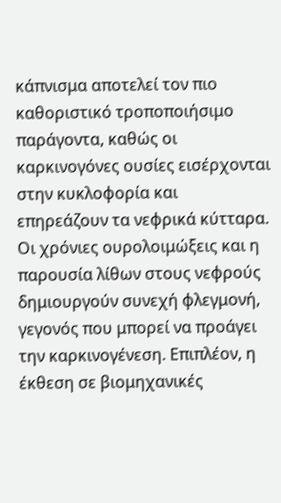κάπνισμα αποτελεί τον πιο καθοριστικό τροποποιήσιμο παράγοντα, καθώς οι καρκινογόνες ουσίες εισέρχονται στην κυκλοφορία και επηρεάζουν τα νεφρικά κύτταρα. Οι χρόνιες ουρολοιμώξεις και η παρουσία λίθων στους νεφρούς δημιουργούν συνεχή φλεγμονή, γεγονός που μπορεί να προάγει την καρκινογένεση. Επιπλέον, η έκθεση σε βιομηχανικές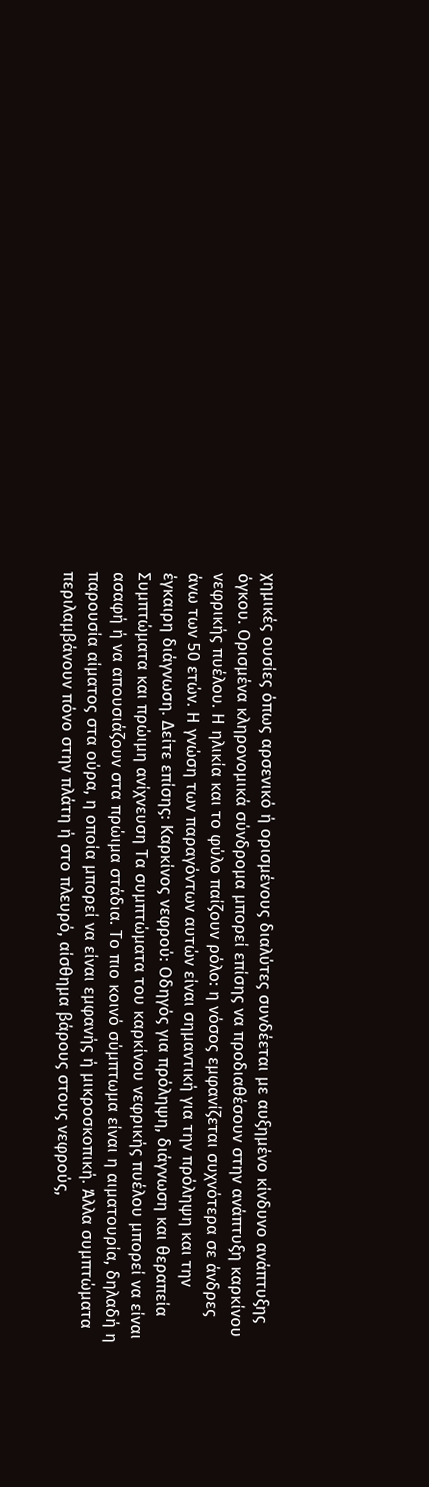χημικές ουσίες όπως αρσενικό ή ορισμένους διαλύτες συνδέεται με αυξημένο κίνδυνο ανάπτυξης όγκου. Ορισμένα κληρονομικά σύνδρομα μπορεί επίσης να προδιαθέσουν στην ανάπτυξη καρκίνου νεφρικής πυέλου. Η ηλικία και το φύλο παίζουν ρόλο: η νόσος εμφανίζεται συχνότερα σε άνδρες άνω των 50 ετών. Η γνώση των παραγόντων αυτών είναι σημαντική για την πρόληψη και την έγκαιρη διάγνωση. Δείτε επίσης: Καρκίνος νεφρού: Οδηγός για πρόληψη, διάγνωση και θεραπεία Συμπτώματα και πρώιμη ανίχνευση Τα συμπτώματα του καρκίνου νεφρικής πυέλου μπορεί να είναι ασαφή ή να απουσιάζουν στα πρώιμα στάδια. Το πιο κοινό σύμπτωμα είναι η αιματουρία, δηλαδή η παρουσία αίματος στα ούρα, η οποία μπορεί να είναι εμφανής ή μικροσκοπική. Άλλα συμπτώματα περιλαμβάνουν πόνο στην πλάτη ή στο πλευρό, αίσθημα βάρους στους νεφρούς,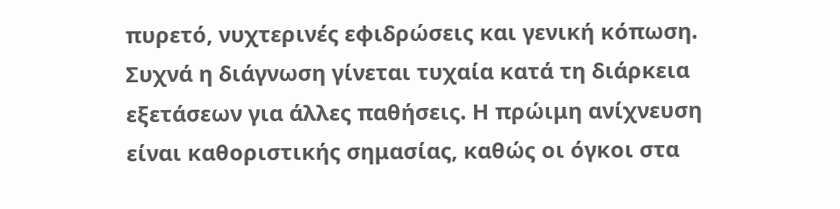πυρετό, νυχτερινές εφιδρώσεις και γενική κόπωση. Συχνά η διάγνωση γίνεται τυχαία κατά τη διάρκεια εξετάσεων για άλλες παθήσεις. Η πρώιμη ανίχνευση είναι καθοριστικής σημασίας, καθώς οι όγκοι στα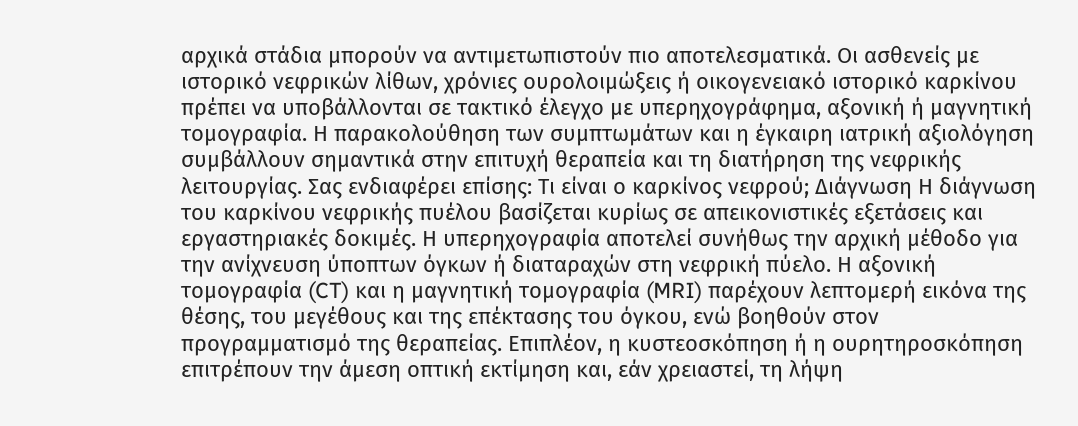αρχικά στάδια μπορούν να αντιμετωπιστούν πιο αποτελεσματικά. Οι ασθενείς με ιστορικό νεφρικών λίθων, χρόνιες ουρολοιμώξεις ή οικογενειακό ιστορικό καρκίνου πρέπει να υποβάλλονται σε τακτικό έλεγχο με υπερηχογράφημα, αξονική ή μαγνητική τομογραφία. Η παρακολούθηση των συμπτωμάτων και η έγκαιρη ιατρική αξιολόγηση συμβάλλουν σημαντικά στην επιτυχή θεραπεία και τη διατήρηση της νεφρικής λειτουργίας. Σας ενδιαφέρει επίσης: Τι είναι ο καρκίνος νεφρού; Διάγνωση Η διάγνωση του καρκίνου νεφρικής πυέλου βασίζεται κυρίως σε απεικονιστικές εξετάσεις και εργαστηριακές δοκιμές. Η υπερηχογραφία αποτελεί συνήθως την αρχική μέθοδο για την ανίχνευση ύποπτων όγκων ή διαταραχών στη νεφρική πύελο. Η αξονική τομογραφία (CT) και η μαγνητική τομογραφία (MRI) παρέχουν λεπτομερή εικόνα της θέσης, του μεγέθους και της επέκτασης του όγκου, ενώ βοηθούν στον προγραμματισμό της θεραπείας. Επιπλέον, η κυστεοσκόπηση ή η ουρητηροσκόπηση επιτρέπουν την άμεση οπτική εκτίμηση και, εάν χρειαστεί, τη λήψη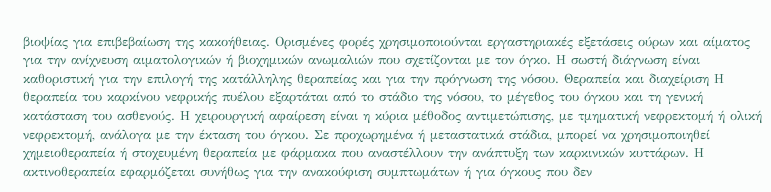βιοψίας για επιβεβαίωση της κακοήθειας. Ορισμένες φορές χρησιμοποιούνται εργαστηριακές εξετάσεις ούρων και αίματος για την ανίχνευση αιματολογικών ή βιοχημικών ανωμαλιών που σχετίζονται με τον όγκο. Η σωστή διάγνωση είναι καθοριστική για την επιλογή της κατάλληλης θεραπείας και για την πρόγνωση της νόσου. Θεραπεία και διαχείριση Η θεραπεία του καρκίνου νεφρικής πυέλου εξαρτάται από το στάδιο της νόσου, το μέγεθος του όγκου και τη γενική κατάσταση του ασθενούς. Η χειρουργική αφαίρεση είναι η κύρια μέθοδος αντιμετώπισης, με τμηματική νεφρεκτομή ή ολική νεφρεκτομή, ανάλογα με την έκταση του όγκου. Σε προχωρημένα ή μεταστατικά στάδια, μπορεί να χρησιμοποιηθεί χημειοθεραπεία ή στοχευμένη θεραπεία με φάρμακα που αναστέλλουν την ανάπτυξη των καρκινικών κυττάρων. Η ακτινοθεραπεία εφαρμόζεται συνήθως για την ανακούφιση συμπτωμάτων ή για όγκους που δεν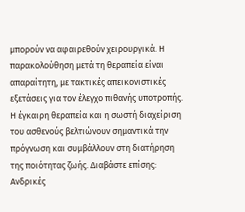μπορούν να αφαιρεθούν χειρουργικά. Η παρακολούθηση μετά τη θεραπεία είναι απαραίτητη, με τακτικές απεικονιστικές εξετάσεις για τον έλεγχο πιθανής υποτροπής. Η έγκαιρη θεραπεία και η σωστή διαχείριση του ασθενούς βελτιώνουν σημαντικά την πρόγνωση και συμβάλλουν στη διατήρηση της ποιότητας ζωής. Διαβάστε επίσης: Ανδρικές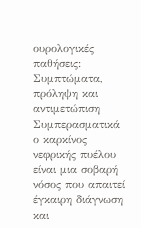ουρολογικές παθήσεις: Συμπτώματα, πρόληψη και αντιμετώπιση Συμπερασματικά ο καρκίνος νεφρικής πυέλου είναι μια σοβαρή νόσος που απαιτεί έγκαιρη διάγνωση και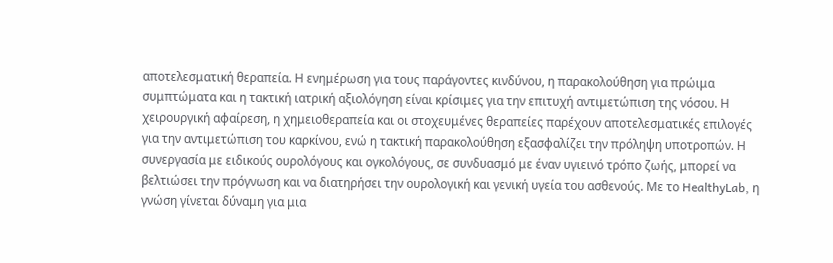αποτελεσματική θεραπεία. Η ενημέρωση για τους παράγοντες κινδύνου, η παρακολούθηση για πρώιμα συμπτώματα και η τακτική ιατρική αξιολόγηση είναι κρίσιμες για την επιτυχή αντιμετώπιση της νόσου. Η χειρουργική αφαίρεση, η χημειοθεραπεία και οι στοχευμένες θεραπείες παρέχουν αποτελεσματικές επιλογές για την αντιμετώπιση του καρκίνου, ενώ η τακτική παρακολούθηση εξασφαλίζει την πρόληψη υποτροπών. Η συνεργασία με ειδικούς ουρολόγους και ογκολόγους, σε συνδυασμό με έναν υγιεινό τρόπο ζωής, μπορεί να βελτιώσει την πρόγνωση και να διατηρήσει την ουρολογική και γενική υγεία του ασθενούς. Με το HealthyLab, η γνώση γίνεται δύναμη για μια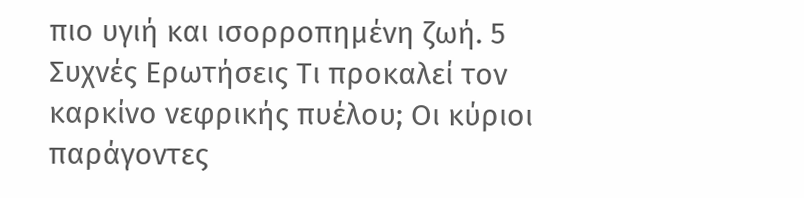πιο υγιή και ισορροπημένη ζωή. 5 Συχνές Ερωτήσεις Τι προκαλεί τον καρκίνο νεφρικής πυέλου; Οι κύριοι παράγοντες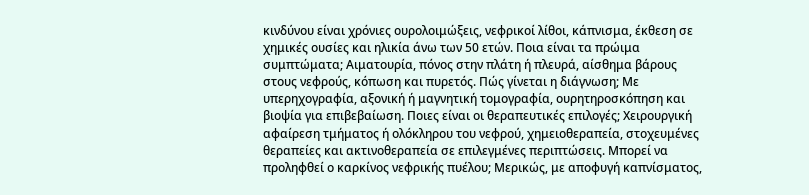κινδύνου είναι χρόνιες ουρολοιμώξεις, νεφρικοί λίθοι, κάπνισμα, έκθεση σε χημικές ουσίες και ηλικία άνω των 50 ετών. Ποια είναι τα πρώιμα συμπτώματα; Αιματουρία, πόνος στην πλάτη ή πλευρά, αίσθημα βάρους στους νεφρούς, κόπωση και πυρετός. Πώς γίνεται η διάγνωση; Με υπερηχογραφία, αξονική ή μαγνητική τομογραφία, ουρητηροσκόπηση και βιοψία για επιβεβαίωση. Ποιες είναι οι θεραπευτικές επιλογές; Χειρουργική αφαίρεση τμήματος ή ολόκληρου του νεφρού, χημειοθεραπεία, στοχευμένες θεραπείες και ακτινοθεραπεία σε επιλεγμένες περιπτώσεις. Μπορεί να προληφθεί ο καρκίνος νεφρικής πυέλου; Μερικώς, με αποφυγή καπνίσματος,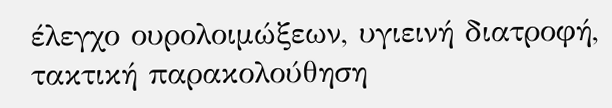έλεγχο ουρολοιμώξεων, υγιεινή διατροφή, τακτική παρακολούθηση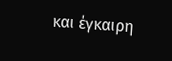και έγκαιρη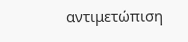αντιμετώπιση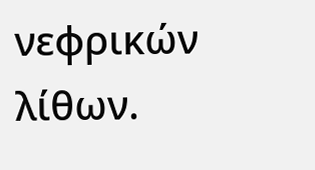νεφρικών λίθων.